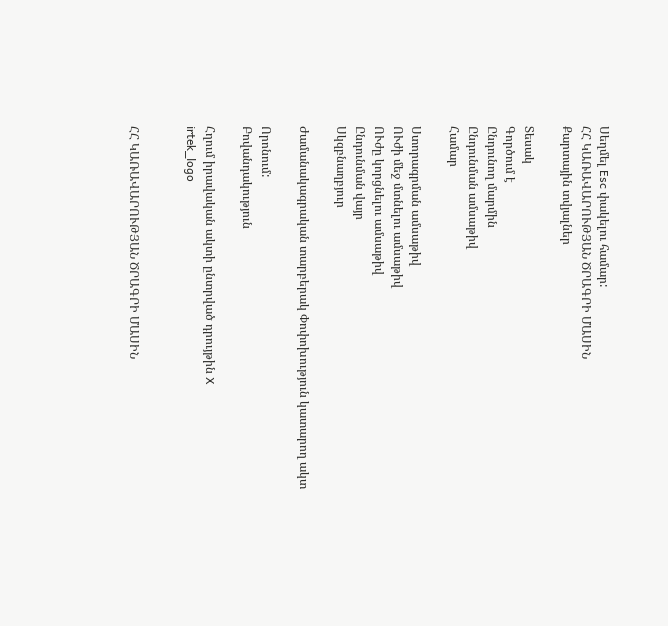Սեղմել Esc փակելու համար:
ՀՀ ԿԱՌԱՎԱՐՈՒԹՅԱՆ ԾՐԱԳՐԻ ՄԱՍԻՆ
Քարտային տվյալներ

Տեսակ
Գործում է
Ընդունող մարմին
Ընդունման ամսաթիվ
Համար

Ստորագրման ամսաթիվ
ՈՒժի մեջ մտնելու ամսաթիվ
ՈՒժը կորցնելու ամսաթիվ
Ընդունման վայր
Սկզբնաղբյուր

Ժամանակագրական տարբերակ Փոփոխություն կատարող ակտ

Որոնում:
Բովանդակություն

Հղում իրավական ակտի ընտրված դրույթին X
irtek_logo


ՀՀ ԿԱՌԱՎԱՐՈՒԹՅԱՆ ԾՐԱԳՐԻ ՄԱՍԻՆ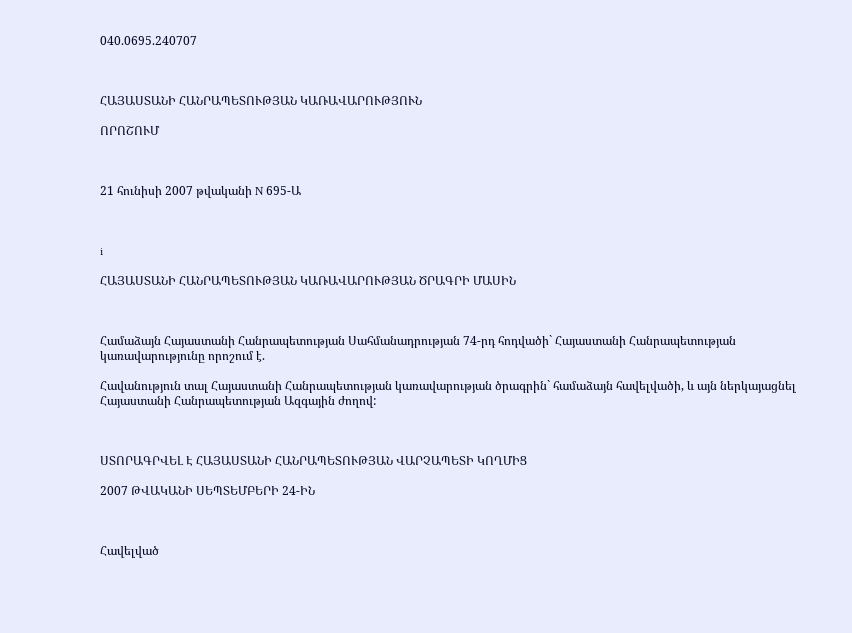040.0695.240707



ՀԱՅԱՍՏԱՆԻ ՀԱՆՐԱՊԵՏՈՒԹՅԱՆ ԿԱՌԱՎԱՐՈՒԹՅՈՒՆ

ՈՐՈՇՈՒՄ



21 հունիսի 2007 թվականի N 695-Ա



i

ՀԱՅԱՍՏԱՆԻ ՀԱՆՐԱՊԵՏՈՒԹՅԱՆ ԿԱՌԱՎԱՐՈՒԹՅԱՆ ԾՐԱԳՐԻ ՄԱՍԻՆ



Համաձայն Հայաստանի Հանրապետության Սահմանադրության 74-րդ հոդվածի` Հայաստանի Հանրապետության կառավարությունը որոշում է.

Հավանություն տալ Հայաստանի Հանրապետության կառավարության ծրագրին` համաձայն հավելվածի, և այն ներկայացնել Հայաստանի Հանրապետության Ազգային ժողով:



ՍՏՈՐԱԳՐՎԵԼ Է ՀԱՅԱՍՏԱՆԻ ՀԱՆՐԱՊԵՏՈՒԹՅԱՆ ՎԱՐՉԱՊԵՏԻ ԿՈՂՄԻՑ

2007 ԹՎԱԿԱՆԻ ՍԵՊՏԵՄԲԵՐԻ 24-ԻՆ



Հավելված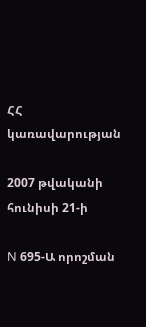ՀՀ կառավարության

2007 թվականի հունիսի 21-ի

N 695-Ա որոշման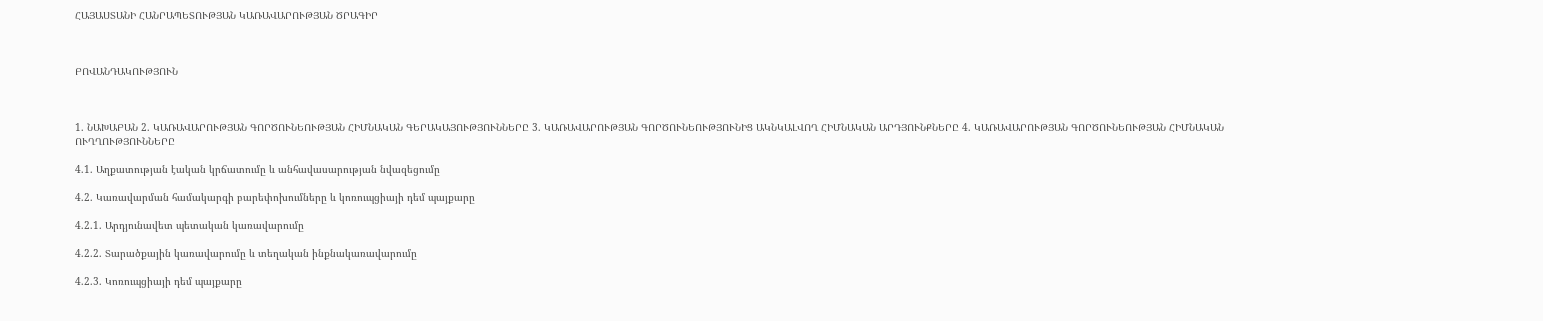ՀԱՅԱՍՏԱՆԻ ՀԱՆՐԱՊԵՏՈՒԹՅԱՆ ԿԱՌԱՎԱՐՈՒԹՅԱՆ ԾՐԱԳԻՐ



ԲՈՎԱՆԴԱԿՈՒԹՅՈՒՆ



1. ՆԱԽԱԲԱՆ 2. ԿԱՌԱՎԱՐՈՒԹՅԱՆ ԳՈՐԾՈՒՆԵՈՒԹՅԱՆ ՀԻՄՆԱԿԱՆ ԳԵՐԱԿԱՅՈՒԹՅՈՒՆՆԵՐԸ 3. ԿԱՌԱՎԱՐՈՒԹՅԱՆ ԳՈՐԾՈՒՆԵՈՒԹՅՈՒՆԻՑ ԱԿՆԿԱԼՎՈՂ ՀԻՄՆԱԿԱՆ ԱՐԴՅՈՒՆՔՆԵՐԸ 4. ԿԱՌԱՎԱՐՈՒԹՅԱՆ ԳՈՐԾՈՒՆԵՈՒԹՅԱՆ ՀԻՄՆԱԿԱՆ ՈՒՂՂՈՒԹՅՈՒՆՆԵՐԸ

4.1. Աղքատության էական կրճատումը և անհավասարության նվազեցումը

4.2. Կառավարման համակարգի բարեփոխումները և կոռուպցիայի դեմ պայքարը

4.2.1. Արդյունավետ պետական կառավարումը

4.2.2. Տարածքային կառավարումը և տեղական ինքնակառավարումը

4.2.3. Կոռուպցիայի դեմ պայքարը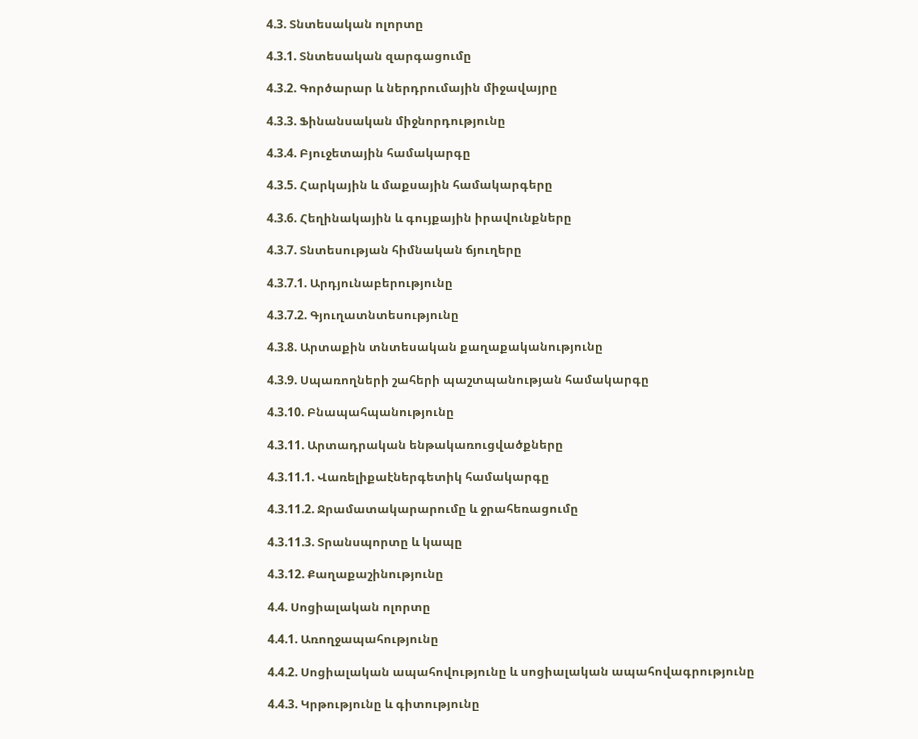4.3. Տնտեսական ոլորտը

4.3.1. Տնտեսական զարգացումը

4.3.2. Գործարար և ներդրումային միջավայրը

4.3.3. Ֆինանսական միջնորդությունը

4.3.4. Բյուջետային համակարգը

4.3.5. Հարկային և մաքսային համակարգերը

4.3.6. Հեղինակային և գույքային իրավունքները

4.3.7. Տնտեսության հիմնական ճյուղերը

4.3.7.1. Արդյունաբերությունը

4.3.7.2. Գյուղատնտեսությունը

4.3.8. Արտաքին տնտեսական քաղաքականությունը

4.3.9. Սպառողների շահերի պաշտպանության համակարգը

4.3.10. Բնապահպանությունը

4.3.11. Արտադրական ենթակառուցվածքները

4.3.11.1. Վառելիքաէներգետիկ համակարգը

4.3.11.2. Ջրամատակարարումը և ջրահեռացումը

4.3.11.3. Տրանսպորտը և կապը

4.3.12. Քաղաքաշինությունը

4.4. Սոցիալական ոլորտը

4.4.1. Առողջապահությունը

4.4.2. Սոցիալական ապահովությունը և սոցիալական ապահովագրությունը

4.4.3. Կրթությունը և գիտությունը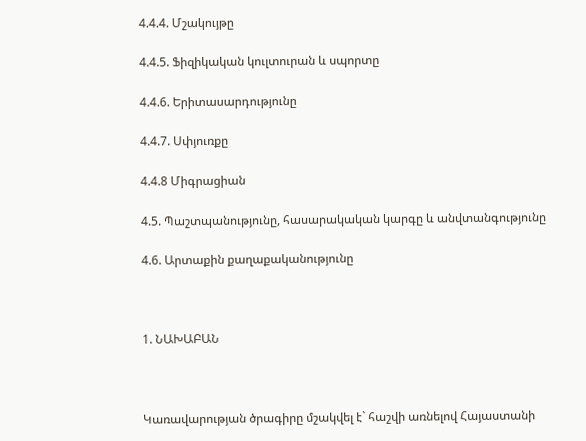4.4.4. Մշակույթը

4.4.5. Ֆիզիկական կուլտուրան և սպորտը

4.4.6. Երիտասարդությունը

4.4.7. Սփյուռքը

4.4.8 Միգրացիան

4.5. Պաշտպանությունը, հասարակական կարգը և անվտանգությունը

4.6. Արտաքին քաղաքականությունը



1. ՆԱԽԱԲԱՆ



Կառավարության ծրագիրը մշակվել է` հաշվի առնելով Հայաստանի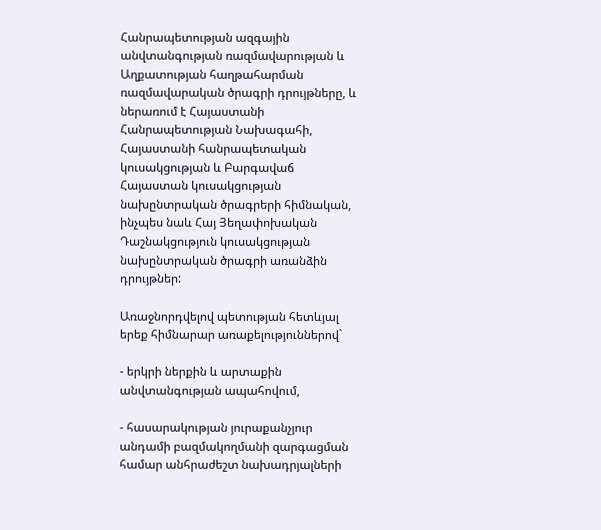Հանրապետության ազգային անվտանգության ռազմավարության և Աղքատության հաղթահարման ռազմավարական ծրագրի դրույթները, և ներառում է Հայաստանի Հանրապետության Նախագահի, Հայաստանի հանրապետական կուսակցության և Բարգավաճ Հայաստան կուսակցության նախընտրական ծրագրերի հիմնական, ինչպես նաև Հայ Յեղափոխական Դաշնակցություն կուսակցության նախընտրական ծրագրի առանձին դրույթներ:

Առաջնորդվելով պետության հետևյալ երեք հիմնարար առաքելություններով`

- երկրի ներքին և արտաքին անվտանգության ապահովում,

- հասարակության յուրաքանչյուր անդամի բազմակողմանի զարգացման համար անհրաժեշտ նախադրյալների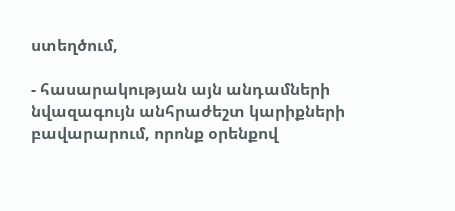ստեղծում,

- հասարակության այն անդամների նվազագույն անհրաժեշտ կարիքների բավարարում, որոնք օրենքով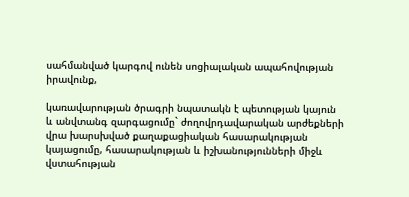սահմանված կարգով ունեն սոցիալական ապահովության իրավունք,

կառավարության ծրագրի նպատակն է պետության կայուն և անվտանգ զարգացումը` ժողովրդավարական արժեքների վրա խարսխված քաղաքացիական հասարակության կայացումը, հասարակության և իշխանությունների միջև վստահության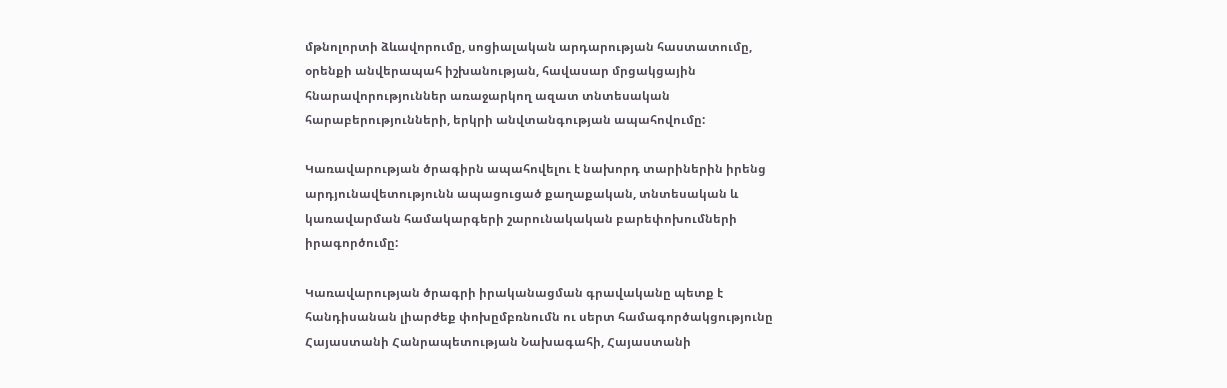մթնոլորտի ձևավորումը, սոցիալական արդարության հաստատումը, օրենքի անվերապահ իշխանության, հավասար մրցակցային հնարավորություններ առաջարկող ազատ տնտեսական հարաբերությունների, երկրի անվտանգության ապահովումը:

Կառավարության ծրագիրն ապահովելու է նախորդ տարիներին իրենց արդյունավետությունն ապացուցած քաղաքական, տնտեսական և կառավարման համակարգերի շարունակական բարեփոխումների իրագործումը:

Կառավարության ծրագրի իրականացման գրավականը պետք է հանդիսանան լիարժեք փոխըմբռնումն ու սերտ համագործակցությունը Հայաստանի Հանրապետության Նախագահի, Հայաստանի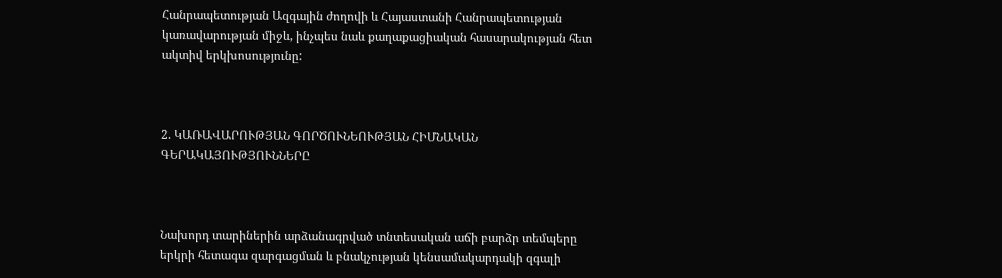Հանրապետության Ազգային ժողովի և Հայաստանի Հանրապետության կառավարության միջև, ինչպես նաև քաղաքացիական հասարակության հետ ակտիվ երկխոսությունը:



2. ԿԱՌԱՎԱՐՈՒԹՅԱՆ ԳՈՐԾՈՒՆԵՈՒԹՅԱՆ ՀԻՄՆԱԿԱՆ ԳԵՐԱԿԱՅՈՒԹՅՈՒՆՆԵՐԸ



Նախորդ տարիներին արձանագրված տնտեսական աճի բարձր տեմպերը երկրի հետագա զարգացման և բնակչության կենսամակարդակի զգալի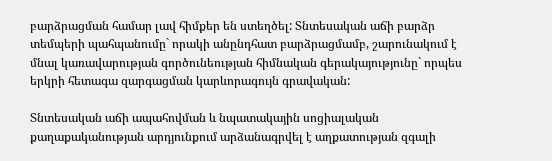բարձրացման համար լավ հիմքեր են ստեղծել: Տնտեսական աճի բարձր տեմպերի պահպանումը` որակի անընդհատ բարձրացմամբ, շարունակում է մնալ կառավարության գործունեության հիմնական գերակայությունը` որպես երկրի հետագա զարգացման կարևորագույն գրավական:

Տնտեսական աճի ապահովման և նպատակային սոցիալական քաղաքականության արդյունքում արձանագրվել է աղքատության զգալի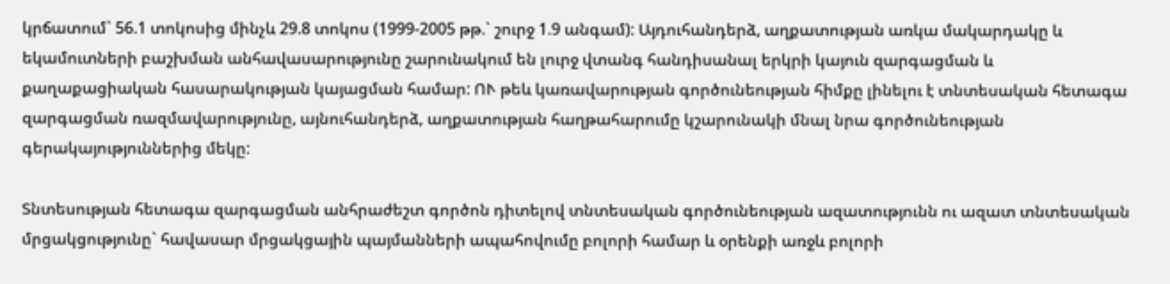կրճատում` 56.1 տոկոսից մինչև 29.8 տոկոս (1999-2005 թթ.` շուրջ 1.9 անգամ): Այդուհանդերձ, աղքատության առկա մակարդակը և եկամուտների բաշխման անհավասարությունը շարունակում են լուրջ վտանգ հանդիսանալ երկրի կայուն զարգացման և քաղաքացիական հասարակության կայացման համար: ՈՒ թեև կառավարության գործունեության հիմքը լինելու է տնտեսական հետագա զարգացման ռազմավարությունը, այնուհանդերձ, աղքատության հաղթահարումը կշարունակի մնալ նրա գործունեության գերակայություններից մեկը:

Տնտեսության հետագա զարգացման անհրաժեշտ գործոն դիտելով տնտեսական գործունեության ազատությունն ու ազատ տնտեսական մրցակցությունը` հավասար մրցակցային պայմանների ապահովումը բոլորի համար և օրենքի առջև բոլորի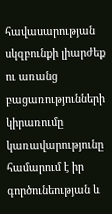հավասարության սկզբունքի լիարժեք ու առանց բացառությունների կիրառումը կառավարությունը համարում է իր գործունեության և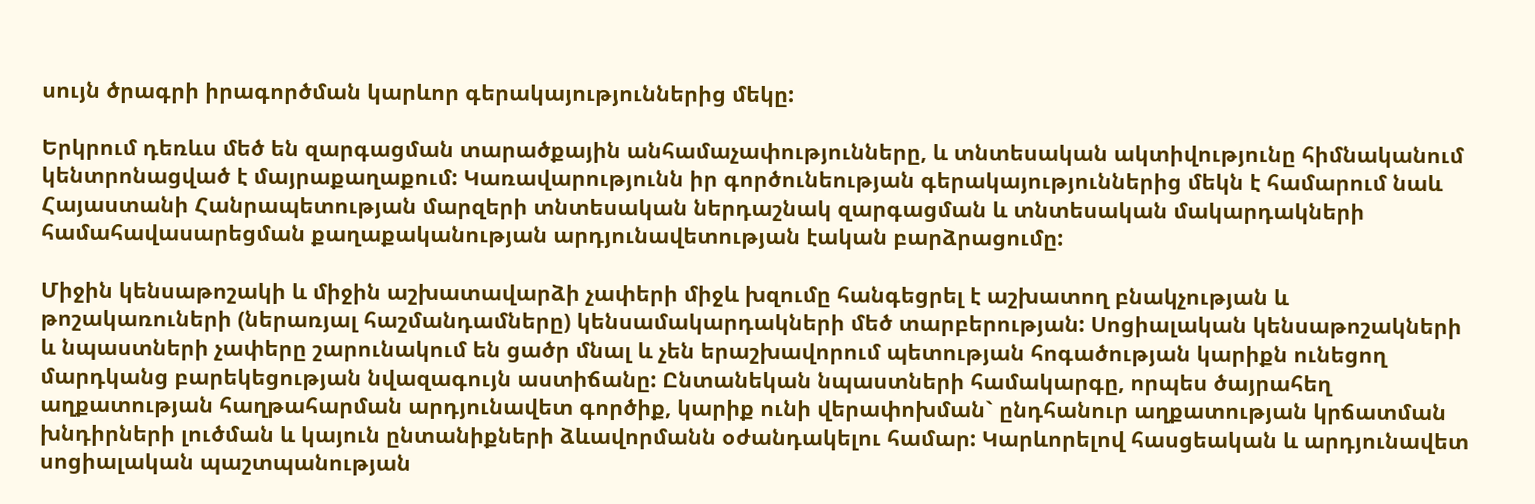սույն ծրագրի իրագործման կարևոր գերակայություններից մեկը:

Երկրում դեռևս մեծ են զարգացման տարածքային անհամաչափությունները, և տնտեսական ակտիվությունը հիմնականում կենտրոնացված է մայրաքաղաքում: Կառավարությունն իր գործունեության գերակայություններից մեկն է համարում նաև Հայաստանի Հանրապետության մարզերի տնտեսական ներդաշնակ զարգացման և տնտեսական մակարդակների համահավասարեցման քաղաքականության արդյունավետության էական բարձրացումը:

Միջին կենսաթոշակի և միջին աշխատավարձի չափերի միջև խզումը հանգեցրել է աշխատող բնակչության և թոշակառուների (ներառյալ հաշմանդամները) կենսամակարդակների մեծ տարբերության: Սոցիալական կենսաթոշակների և նպաստների չափերը շարունակում են ցածր մնալ և չեն երաշխավորում պետության հոգածության կարիքն ունեցող մարդկանց բարեկեցության նվազագույն աստիճանը: Ընտանեկան նպաստների համակարգը, որպես ծայրահեղ աղքատության հաղթահարման արդյունավետ գործիք, կարիք ունի վերափոխման` ընդհանուր աղքատության կրճատման խնդիրների լուծման և կայուն ընտանիքների ձևավորմանն օժանդակելու համար: Կարևորելով հասցեական և արդյունավետ սոցիալական պաշտպանության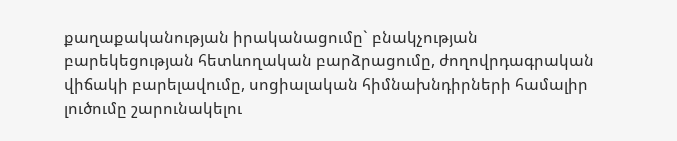քաղաքականության իրականացումը` բնակչության բարեկեցության հետևողական բարձրացումը, ժողովրդագրական վիճակի բարելավումը, սոցիալական հիմնախնդիրների համալիր լուծումը շարունակելու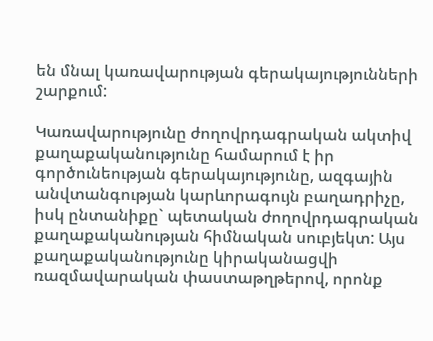են մնալ կառավարության գերակայությունների շարքում:

Կառավարությունը ժողովրդագրական ակտիվ քաղաքականությունը համարում է իր գործունեության գերակայությունը, ազգային անվտանգության կարևորագույն բաղադրիչը, իսկ ընտանիքը` պետական ժողովրդագրական քաղաքականության հիմնական սուբյեկտ: Այս քաղաքականությունը կիրականացվի ռազմավարական փաստաթղթերով, որոնք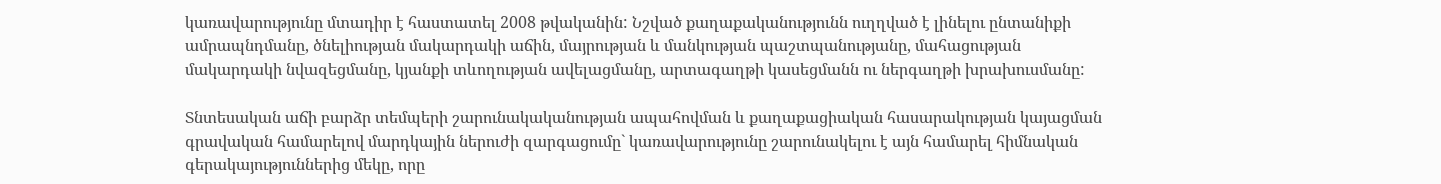կառավարությունը մտադիր է հաստատել 2008 թվականին: Նշված քաղաքականությունն ուղղված է լինելու ընտանիքի ամրապնդմանը, ծնելիության մակարդակի աճին, մայրության և մանկության պաշտպանությանը, մահացության մակարդակի նվազեցմանը, կյանքի տևողության ավելացմանը, արտագաղթի կասեցմանն ու ներգաղթի խրախուսմանը:

Տնտեսական աճի բարձր տեմպերի շարունակականության ապահովման և քաղաքացիական հասարակության կայացման գրավական համարելով մարդկային ներուժի զարգացումը` կառավարությունը շարունակելու է այն համարել հիմնական գերակայություններից մեկը, որը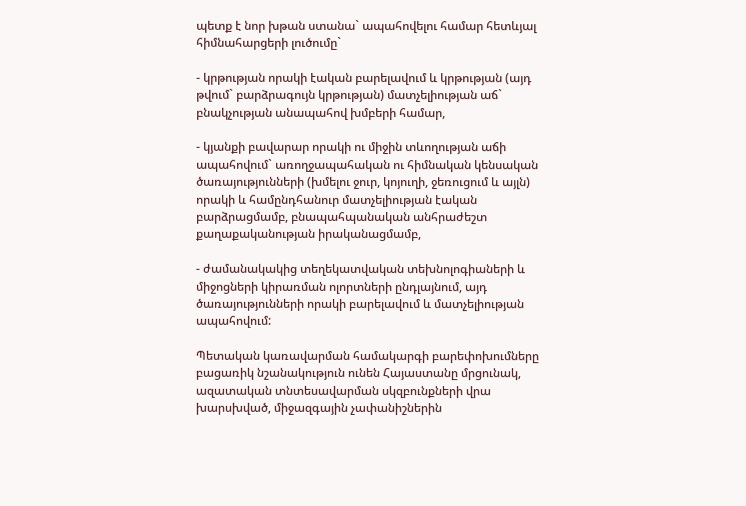պետք է նոր խթան ստանա` ապահովելու համար հետևյալ հիմնահարցերի լուծումը`

- կրթության որակի էական բարելավում և կրթության (այդ թվում` բարձրագույն կրթության) մատչելիության աճ` բնակչության անապահով խմբերի համար,

- կյանքի բավարար որակի ու միջին տևողության աճի ապահովում` առողջապահական ու հիմնական կենսական ծառայությունների (խմելու ջուր, կոյուղի, ջեռուցում և այլն) որակի և համընդհանուր մատչելիության էական բարձրացմամբ, բնապահպանական անհրաժեշտ քաղաքականության իրականացմամբ,

- ժամանակակից տեղեկատվական տեխնոլոգիաների և միջոցների կիրառման ոլորտների ընդլայնում, այդ ծառայությունների որակի բարելավում և մատչելիության ապահովում:

Պետական կառավարման համակարգի բարեփոխումները բացառիկ նշանակություն ունեն Հայաստանը մրցունակ, ազատական տնտեսավարման սկզբունքների վրա խարսխված, միջազգային չափանիշներին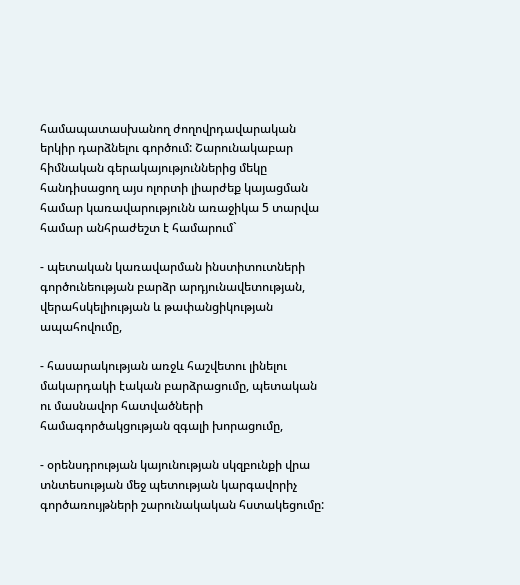համապատասխանող ժողովրդավարական երկիր դարձնելու գործում: Շարունակաբար հիմնական գերակայություններից մեկը հանդիսացող այս ոլորտի լիարժեք կայացման համար կառավարությունն առաջիկա 5 տարվա համար անհրաժեշտ է համարում`

- պետական կառավարման ինստիտուտների գործունեության բարձր արդյունավետության, վերահսկելիության և թափանցիկության ապահովումը,

- հասարակության առջև հաշվետու լինելու մակարդակի էական բարձրացումը, պետական ու մասնավոր հատվածների համագործակցության զգալի խորացումը,

- օրենսդրության կայունության սկզբունքի վրա տնտեսության մեջ պետության կարգավորիչ գործառույթների շարունակական հստակեցումը: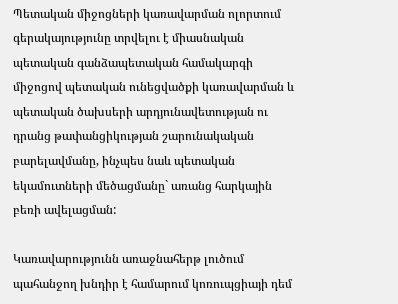Պետական միջոցների կառավարման ոլորտում գերակայությունը տրվելու է միասնական պետական գանձապետական համակարգի միջոցով պետական ունեցվածքի կառավարման և պետական ծախսերի արդյունավետության ու դրանց թափանցիկության շարունակական բարելավմանը, ինչպես նաև պետական եկամուտների մեծացմանը` առանց հարկային բեռի ավելացման:

Կառավարությունն առաջնահերթ լուծում պահանջող խնդիր է համարում կոռուպցիայի դեմ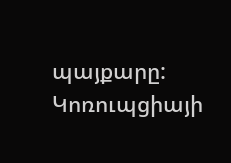պայքարը: Կոռուպցիայի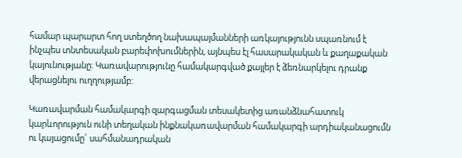համար պարարտ հող ստեղծող նախապայմանների առկայությունն սպառնում է ինչպես տնտեսական բարեփոխումներին, այնպես էլ հասարակական և քաղաքական կայունությանը: Կառավարությունը համակարգված քայլեր է ձեռնարկելու դրանք վերացնելու ուղղությամբ:

Կառավարման համակարգի զարգացման տեսակետից առանձնահատուկ կարևորություն ունի տեղական ինքնակառավարման համակարգի արդիականացումն ու կայացումը` սահմանադրական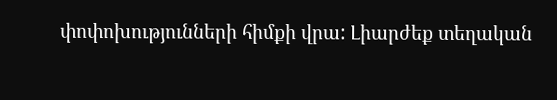փոփոխությունների հիմքի վրա: Լիարժեք տեղական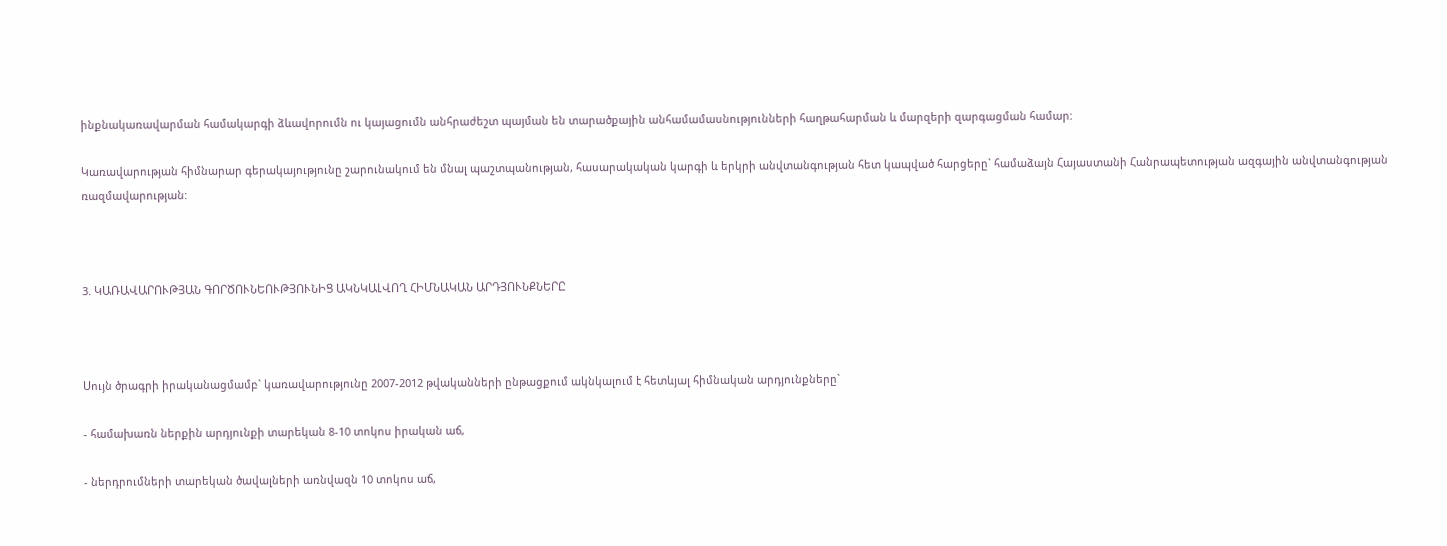ինքնակառավարման համակարգի ձևավորումն ու կայացումն անհրաժեշտ պայման են տարածքային անհամամասնությունների հաղթահարման և մարզերի զարգացման համար:

Կառավարության հիմնարար գերակայությունը շարունակում են մնալ պաշտպանության, հասարակական կարգի և երկրի անվտանգության հետ կապված հարցերը` համաձայն Հայաստանի Հանրապետության ազգային անվտանգության ռազմավարության:



3. ԿԱՌԱՎԱՐՈՒԹՅԱՆ ԳՈՐԾՈՒՆԵՈՒԹՅՈՒՆԻՑ ԱԿՆԿԱԼՎՈՂ ՀԻՄՆԱԿԱՆ ԱՐԴՅՈՒՆՔՆԵՐԸ



Սույն ծրագրի իրականացմամբ` կառավարությունը 2007-2012 թվականների ընթացքում ակնկալում է հետևյալ հիմնական արդյունքները`

- համախառն ներքին արդյունքի տարեկան 8-10 տոկոս իրական աճ,

- ներդրումների տարեկան ծավալների առնվազն 10 տոկոս աճ,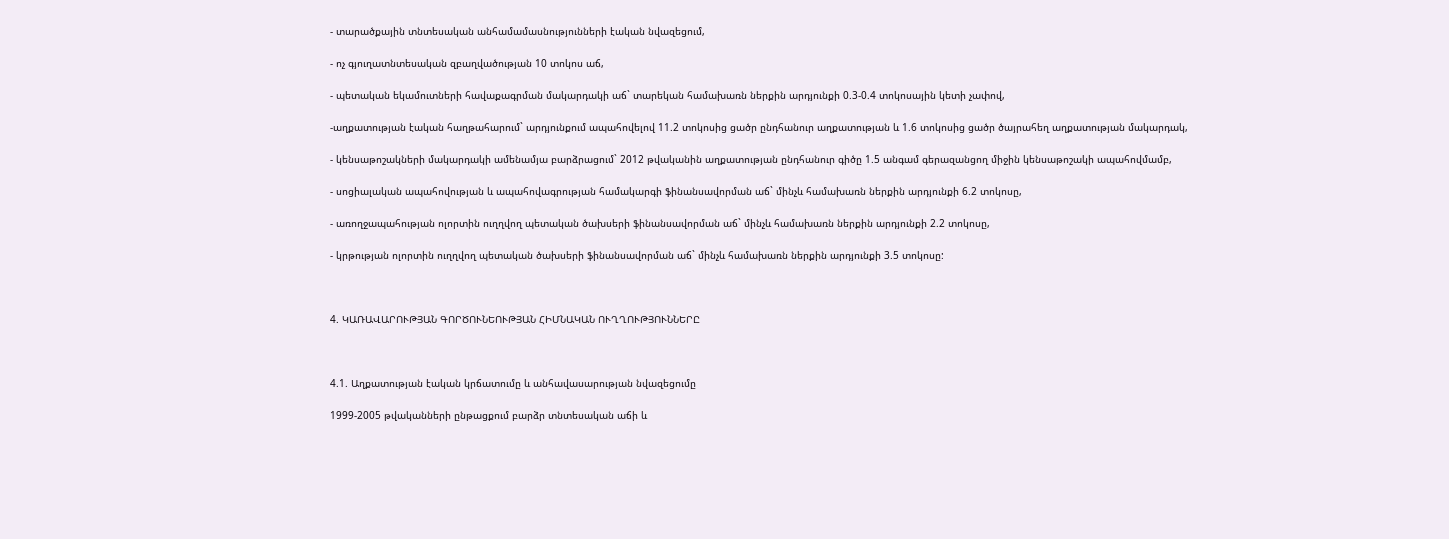- տարածքային տնտեսական անհամամասնությունների էական նվազեցում,

- ոչ գյուղատնտեսական զբաղվածության 10 տոկոս աճ,

- պետական եկամուտների հավաքագրման մակարդակի աճ` տարեկան համախառն ներքին արդյունքի 0.3-0.4 տոկոսային կետի չափով,

-աղքատության էական հաղթահարում` արդյունքում ապահովելով 11.2 տոկոսից ցածր ընդհանուր աղքատության և 1.6 տոկոսից ցածր ծայրահեղ աղքատության մակարդակ,

- կենսաթոշակների մակարդակի ամենամյա բարձրացում` 2012 թվականին աղքատության ընդհանուր գիծը 1.5 անգամ գերազանցող միջին կենսաթոշակի ապահովմամբ,

- սոցիալական ապահովության և ապահովագրության համակարգի ֆինանսավորման աճ` մինչև համախառն ներքին արդյունքի 6.2 տոկոսը,

- առողջապահության ոլորտին ուղղվող պետական ծախսերի ֆինանսավորման աճ` մինչև համախառն ներքին արդյունքի 2.2 տոկոսը,

- կրթության ոլորտին ուղղվող պետական ծախսերի ֆինանսավորման աճ` մինչև համախառն ներքին արդյունքի 3.5 տոկոսը:



4. ԿԱՌԱՎԱՐՈՒԹՅԱՆ ԳՈՐԾՈՒՆԵՈՒԹՅԱՆ ՀԻՄՆԱԿԱՆ ՈՒՂՂՈՒԹՅՈՒՆՆԵՐԸ



4.1. Աղքատության էական կրճատումը և անհավասարության նվազեցումը

1999-2005 թվականների ընթացքում բարձր տնտեսական աճի և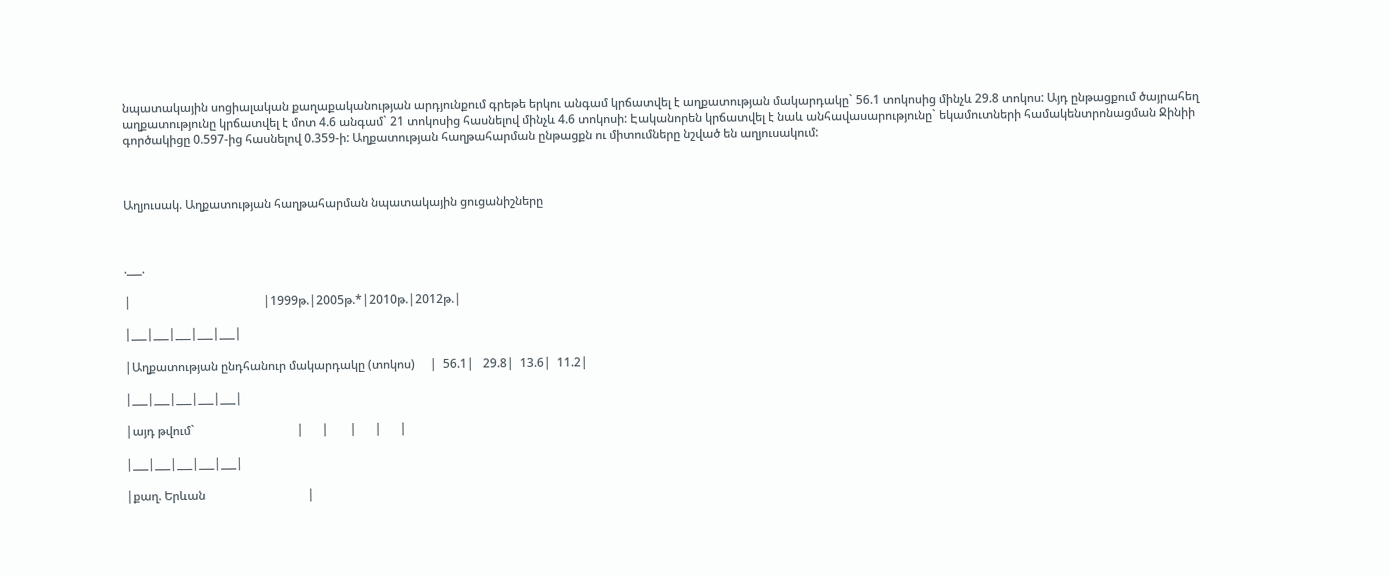նպատակային սոցիալական քաղաքականության արդյունքում գրեթե երկու անգամ կրճատվել է աղքատության մակարդակը` 56.1 տոկոսից մինչև 29.8 տոկոս: Այդ ընթացքում ծայրահեղ աղքատությունը կրճատվել է մոտ 4.6 անգամ` 21 տոկոսից հասնելով մինչև 4.6 տոկոսի: Էականորեն կրճատվել է նաև անհավասարությունը` եկամուտների համակենտրոնացման Ջինիի գործակիցը 0.597-ից հասնելով 0.359-ի: Աղքատության հաղթահարման ընթացքն ու միտումները նշված են աղյուսակում:



Աղյուսակ. Աղքատության հաղթահարման նպատակային ցուցանիշները



.___.

|                                            |1999թ.|2005թ.*|2010թ.|2012թ.|

|___|___|___|___|___|

|Աղքատության ընդհանուր մակարդակը (տոկոս)     |  56.1|   29.8|  13.6|  11.2|

|___|___|___|___|___|

|այդ թվում`                                  |      |       |      |      |

|___|___|___|___|___|

|քաղ. Երևան                                  |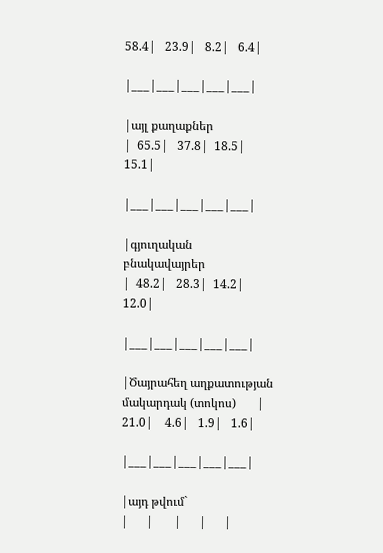58.4|   23.9|   8.2|   6.4|

|___|___|___|___|___|

|այլ քաղաքներ                                |  65.5|   37.8|  18.5|  15.1|

|___|___|___|___|___|

|գյուղական բնակավայրեր                       |  48.2|   28.3|  14.2|  12.0|

|___|___|___|___|___|

|Ծայրահեղ աղքատության մակարդակ (տոկոս)       |  21.0|    4.6|   1.9|   1.6|

|___|___|___|___|___|

|այդ թվում`                                  |      |       |      |      |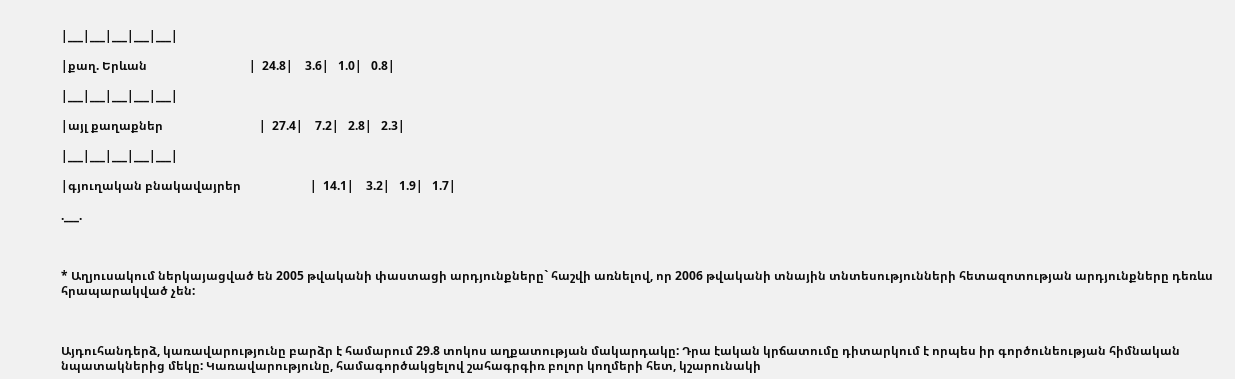|___|___|___|___|___|

|քաղ. Երևան                                  |  24.8|    3.6|   1.0|   0.8|

|___|___|___|___|___|

|այլ քաղաքներ                                |  27.4|    7.2|   2.8|   2.3|

|___|___|___|___|___|

|գյուղական բնակավայրեր                       |  14.1|    3.2|   1.9|   1.7|

.___.



* Աղյուսակում ներկայացված են 2005 թվականի փաստացի արդյունքները` հաշվի առնելով, որ 2006 թվականի տնային տնտեսությունների հետազոտության արդյունքները դեռևս հրապարակված չեն:



Այդուհանդերձ, կառավարությունը բարձր է համարում 29.8 տոկոս աղքատության մակարդակը: Դրա էական կրճատումը դիտարկում է որպես իր գործունեության հիմնական նպատակներից մեկը: Կառավարությունը, համագործակցելով շահագրգիռ բոլոր կողմերի հետ, կշարունակի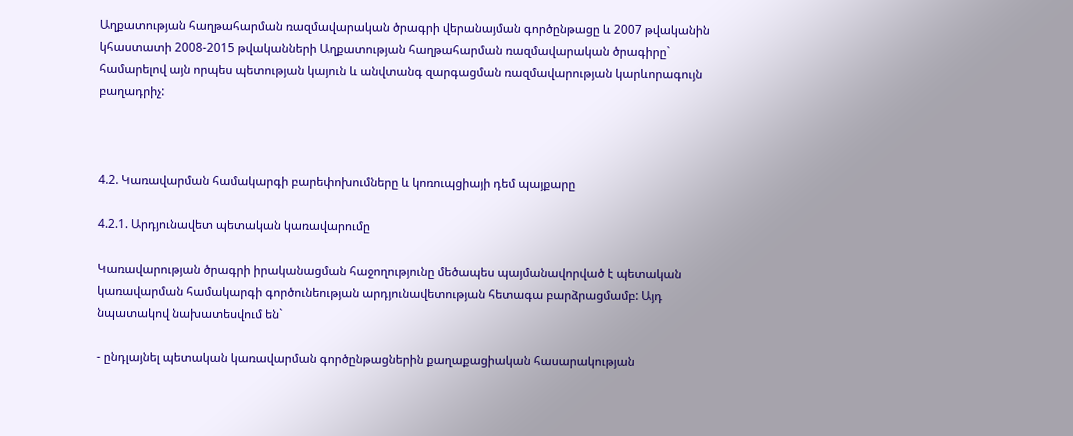Աղքատության հաղթահարման ռազմավարական ծրագրի վերանայման գործընթացը և 2007 թվականին կհաստատի 2008-2015 թվականների Աղքատության հաղթահարման ռազմավարական ծրագիրը` համարելով այն որպես պետության կայուն և անվտանգ զարգացման ռազմավարության կարևորագույն բաղադրիչ:



4.2. Կառավարման համակարգի բարեփոխումները և կոռուպցիայի դեմ պայքարը

4.2.1. Արդյունավետ պետական կառավարումը

Կառավարության ծրագրի իրականացման հաջողությունը մեծապես պայմանավորված է պետական կառավարման համակարգի գործունեության արդյունավետության հետագա բարձրացմամբ: Այդ նպատակով նախատեսվում են`

- ընդլայնել պետական կառավարման գործընթացներին քաղաքացիական հասարակության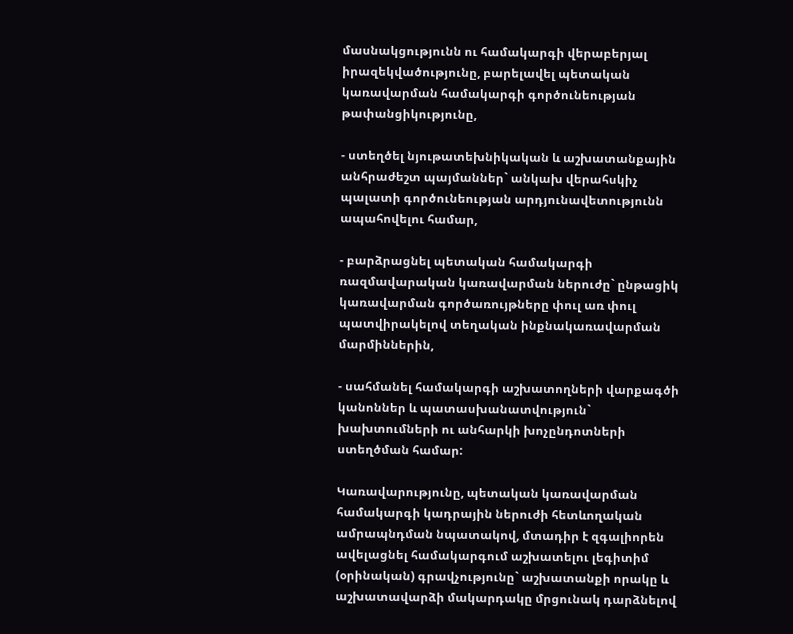մասնակցությունն ու համակարգի վերաբերյալ իրազեկվածությունը, բարելավել պետական կառավարման համակարգի գործունեության թափանցիկությունը,

- ստեղծել նյութատեխնիկական և աշխատանքային անհրաժեշտ պայմաններ` անկախ վերահսկիչ պալատի գործունեության արդյունավետությունն ապահովելու համար,

- բարձրացնել պետական համակարգի ռազմավարական կառավարման ներուժը` ընթացիկ կառավարման գործառույթները փուլ առ փուլ պատվիրակելով տեղական ինքնակառավարման մարմիններին,

- սահմանել համակարգի աշխատողների վարքագծի կանոններ և պատասխանատվություն` խախտումների ու անհարկի խոչընդոտների ստեղծման համար:

Կառավարությունը, պետական կառավարման համակարգի կադրային ներուժի հետևողական ամրապնդման նպատակով, մտադիր է զգալիորեն ավելացնել համակարգում աշխատելու լեգիտիմ (օրինական) գրավչությունը` աշխատանքի որակը և աշխատավարձի մակարդակը մրցունակ դարձնելով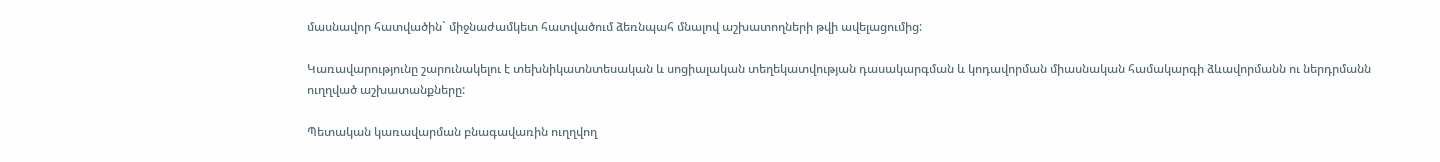մասնավոր հատվածին` միջնաժամկետ հատվածում ձեռնպահ մնալով աշխատողների թվի ավելացումից:

Կառավարությունը շարունակելու է տեխնիկատնտեսական և սոցիալական տեղեկատվության դասակարգման և կոդավորման միասնական համակարգի ձևավորմանն ու ներդրմանն ուղղված աշխատանքները:

Պետական կառավարման բնագավառին ուղղվող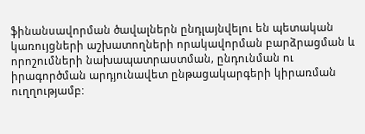ֆինանսավորման ծավալներն ընդլայնվելու են պետական կառույցների աշխատողների որակավորման բարձրացման և որոշումների նախապատրաստման, ընդունման ու իրագործման արդյունավետ ընթացակարգերի կիրառման ուղղությամբ: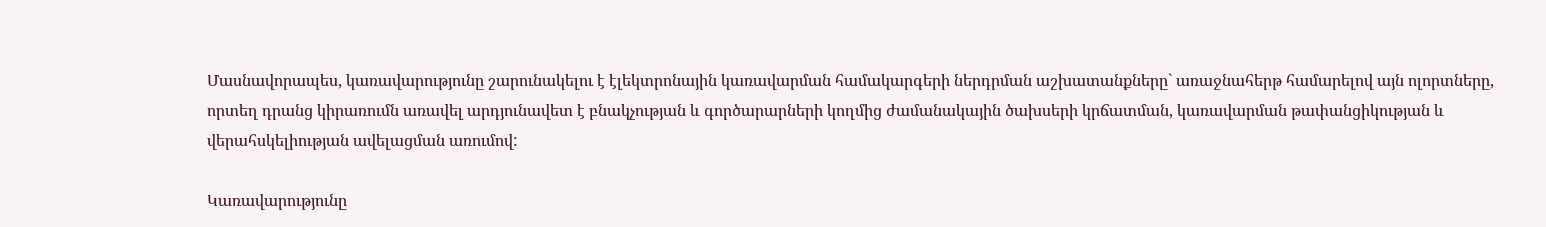Մասնավորապես, կառավարությունը շարունակելու է էլեկտրոնային կառավարման համակարգերի ներդրման աշխատանքները` առաջնահերթ համարելով այն ոլորտները, որտեղ դրանց կիրառումն առավել արդյունավետ է բնակչության և գործարարների կողմից ժամանակային ծախսերի կրճատման, կառավարման թափանցիկության և վերահսկելիության ավելացման առումով:

Կառավարությունը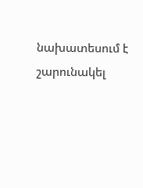նախատեսում է շարունակել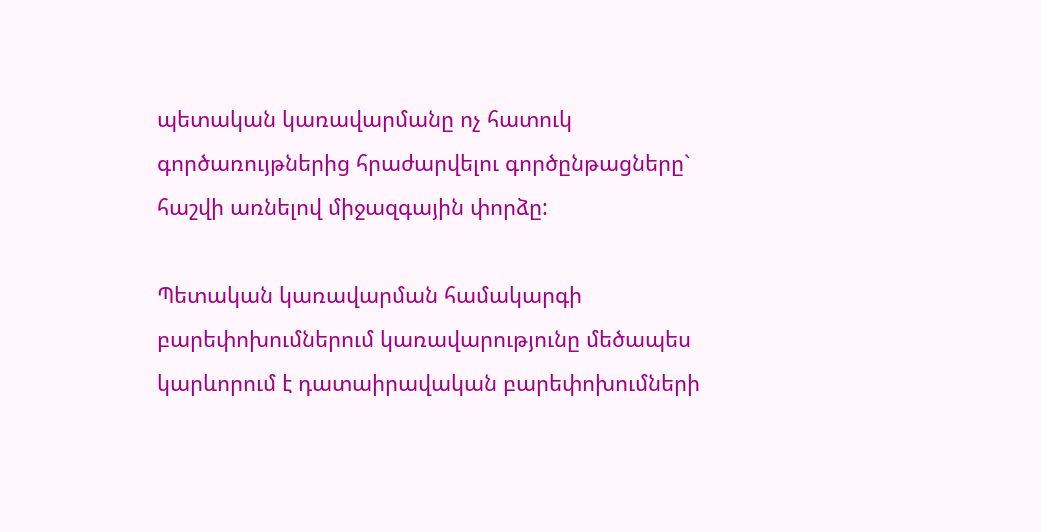պետական կառավարմանը ոչ հատուկ գործառույթներից հրաժարվելու գործընթացները` հաշվի առնելով միջազգային փորձը:

Պետական կառավարման համակարգի բարեփոխումներում կառավարությունը մեծապես կարևորում է դատաիրավական բարեփոխումների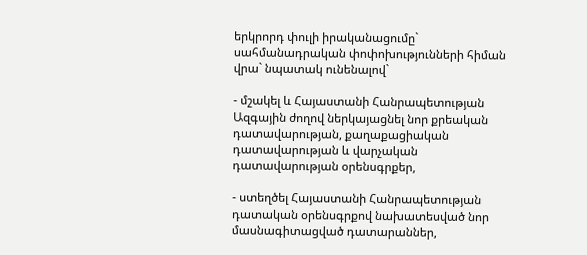երկրորդ փուլի իրականացումը` սահմանադրական փոփոխությունների հիման վրա` նպատակ ունենալով`

- մշակել և Հայաստանի Հանրապետության Ազգային ժողով ներկայացնել նոր քրեական դատավարության, քաղաքացիական դատավարության և վարչական դատավարության օրենսգրքեր,

- ստեղծել Հայաստանի Հանրապետության դատական օրենսգրքով նախատեսված նոր մասնագիտացված դատարաններ,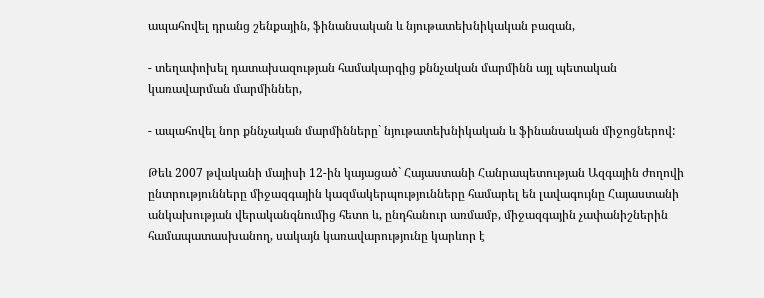ապահովել դրանց շենքային, ֆինանսական և նյութատեխնիկական բազան,

- տեղափոխել դատախազության համակարգից քննչական մարմինն այլ պետական կառավարման մարմիններ,

- ապահովել նոր քննչական մարմինները` նյութատեխնիկական և ֆինանսական միջոցներով:

Թեև 2007 թվականի մայիսի 12-ին կայացած` Հայաստանի Հանրապետության Ազգային ժողովի ընտրությունները միջազգային կազմակերպությունները համարել են լավագույնը Հայաստանի անկախության վերականգնումից հետո և, ընդհանուր առմամբ, միջազգային չափանիշներին համապատասխանող, սակայն կառավարությունը կարևոր է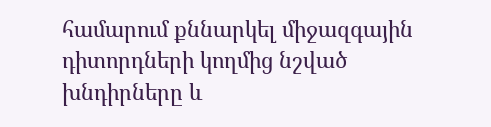համարում քննարկել միջազգային դիտորդների կողմից նշված խնդիրները և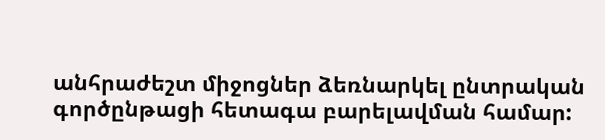անհրաժեշտ միջոցներ ձեռնարկել ընտրական գործընթացի հետագա բարելավման համար: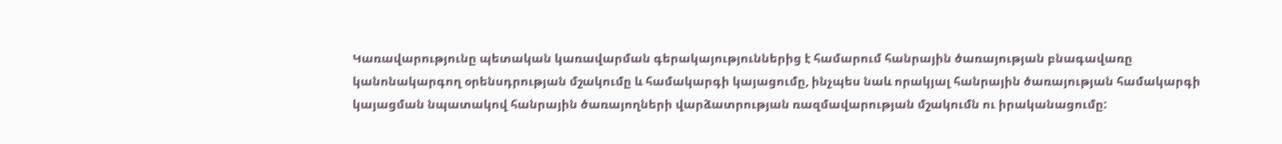Կառավարությունը պետական կառավարման գերակայություններից է համարում հանրային ծառայության բնագավառը կանոնակարգող օրենսդրության մշակումը և համակարգի կայացումը, ինչպես նաև որակյալ հանրային ծառայության համակարգի կայացման նպատակով հանրային ծառայողների վարձատրության ռազմավարության մշակումն ու իրականացումը: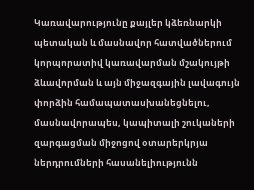Կառավարությունը քայլեր կձեռնարկի պետական և մասնավոր հատվածներում կորպորատիվ կառավարման մշակույթի ձևավորման և այն միջազգային լավագույն փորձին համապատասխանեցնելու, մասնավորապես, կապիտալի շուկաների զարգացման միջոցով օտարերկրյա ներդրումների հասանելիությունն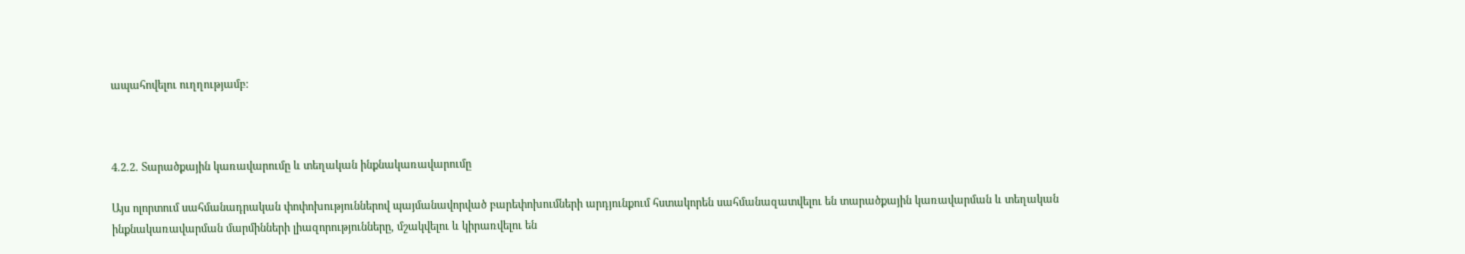ապահովելու ուղղությամբ:



4.2.2. Տարածքային կառավարումը և տեղական ինքնակառավարումը

Այս ոլորտում սահմանադրական փոփոխություններով պայմանավորված բարեփոխումների արդյունքում հստակորեն սահմանազատվելու են տարածքային կառավարման և տեղական ինքնակառավարման մարմինների լիազորությունները, մշակվելու և կիրառվելու են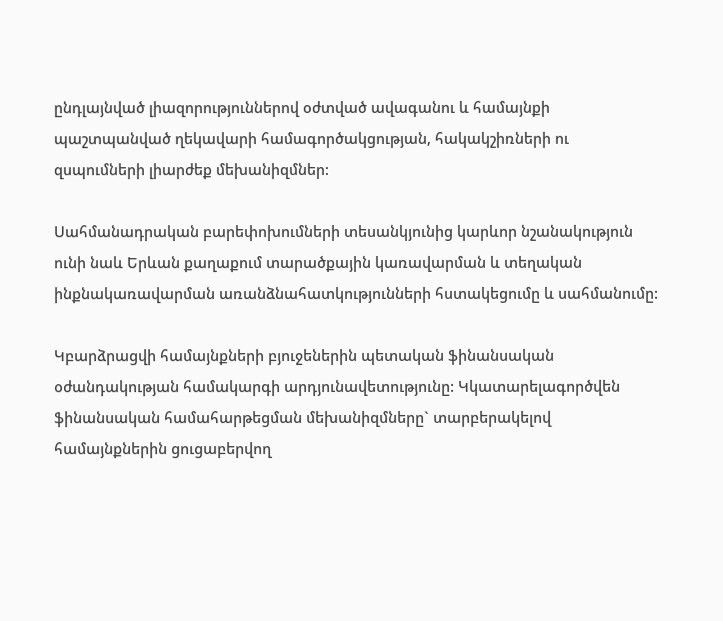ընդլայնված լիազորություններով օժտված ավագանու և համայնքի պաշտպանված ղեկավարի համագործակցության, հակակշիռների ու զսպումների լիարժեք մեխանիզմներ:

Սահմանադրական բարեփոխումների տեսանկյունից կարևոր նշանակություն ունի նաև Երևան քաղաքում տարածքային կառավարման և տեղական ինքնակառավարման առանձնահատկությունների հստակեցումը և սահմանումը:

Կբարձրացվի համայնքների բյուջեներին պետական ֆինանսական օժանդակության համակարգի արդյունավետությունը: Կկատարելագործվեն ֆինանսական համահարթեցման մեխանիզմները` տարբերակելով համայնքներին ցուցաբերվող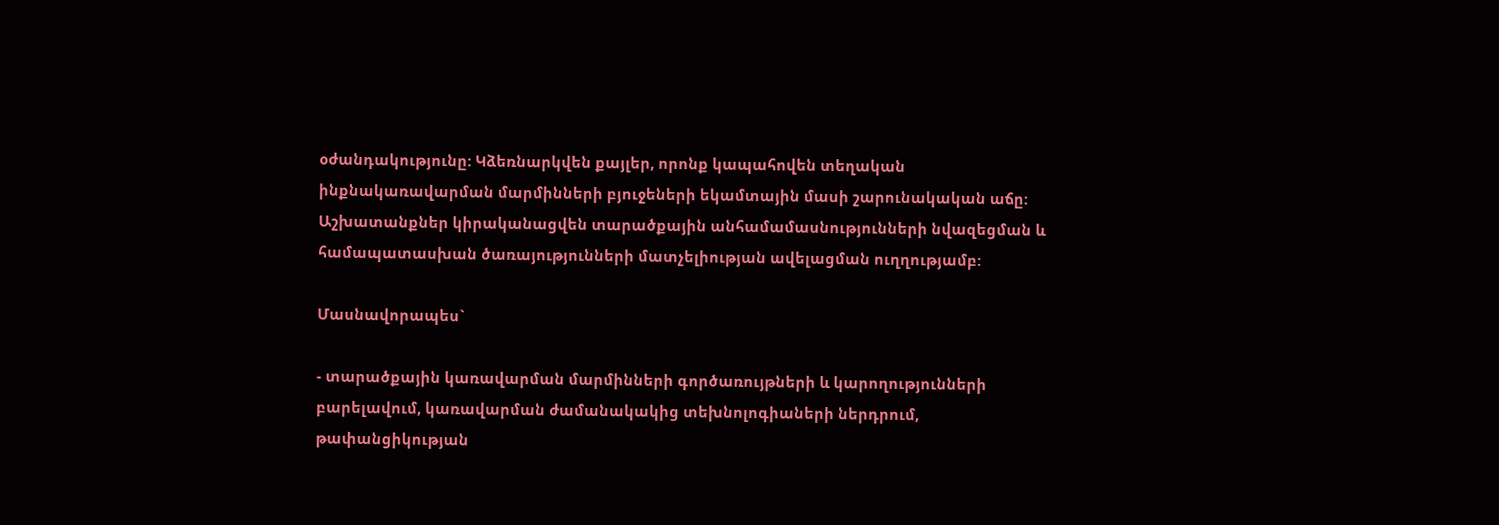օժանդակությունը: Կձեռնարկվեն քայլեր, որոնք կապահովեն տեղական ինքնակառավարման մարմինների բյուջեների եկամտային մասի շարունակական աճը: Աշխատանքներ կիրականացվեն տարածքային անհամամասնությունների նվազեցման և համապատասխան ծառայությունների մատչելիության ավելացման ուղղությամբ:

Մասնավորապես`

- տարածքային կառավարման մարմինների գործառույթների և կարողությունների բարելավում, կառավարման ժամանակակից տեխնոլոգիաների ներդրում, թափանցիկության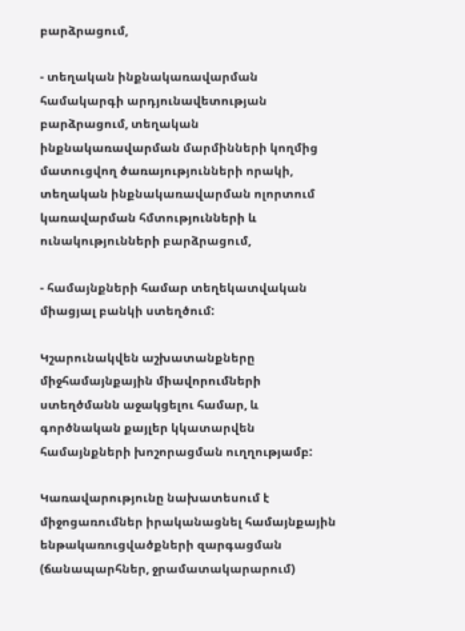բարձրացում,

- տեղական ինքնակառավարման համակարգի արդյունավետության բարձրացում, տեղական ինքնակառավարման մարմինների կողմից մատուցվող ծառայությունների որակի, տեղական ինքնակառավարման ոլորտում կառավարման հմտությունների և ունակությունների բարձրացում,

- համայնքների համար տեղեկատվական միացյալ բանկի ստեղծում:

Կշարունակվեն աշխատանքները միջհամայնքային միավորումների ստեղծմանն աջակցելու համար, և գործնական քայլեր կկատարվեն համայնքների խոշորացման ուղղությամբ:

Կառավարությունը նախատեսում է միջոցառումներ իրականացնել համայնքային ենթակառուցվածքների զարգացման (ճանապարհներ, ջրամատակարարում)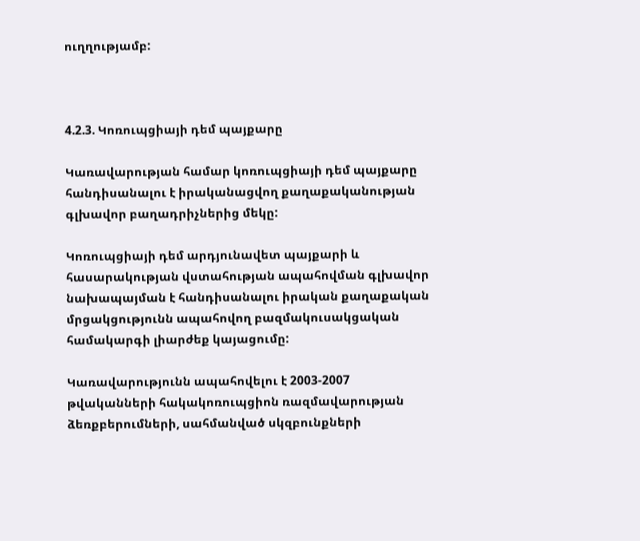ուղղությամբ:



4.2.3. Կոռուպցիայի դեմ պայքարը

Կառավարության համար կոռուպցիայի դեմ պայքարը հանդիսանալու է իրականացվող քաղաքականության գլխավոր բաղադրիչներից մեկը:

Կոռուպցիայի դեմ արդյունավետ պայքարի և հասարակության վստահության ապահովման գլխավոր նախապայման է հանդիսանալու իրական քաղաքական մրցակցությունն ապահովող բազմակուսակցական համակարգի լիարժեք կայացումը:

Կառավարությունն ապահովելու է 2003-2007 թվականների հակակոռուպցիոն ռազմավարության ձեռքբերումների, սահմանված սկզբունքների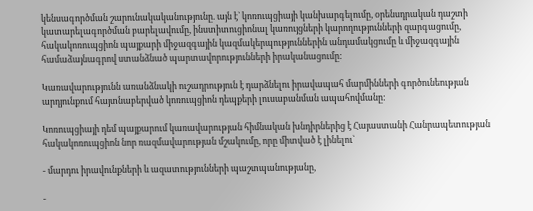կենսագործման շարունակականությունը. այն է` կոռուպցիայի կանխարգելումը, օրենսդրական դաշտի կատարելագործման բարելավումը, ինստիտուցիոնալ կառույցների կարողությունների զարգացումը, հակակոռուպցիոն պայքարի միջազգային կազմակերպություններին անդամակցումը և միջազգային համաձայնագրով ստանձնած պարտավորությունների իրականացումը:

Կառավարությունն առանձնակի ուշադրություն է դարձնելու իրավապահ մարմինների գործունեության արդյունքում հայտնաբերված կոռուպցիոն դեպքերի լուսաբանման ապահովմանը:

Կոռուպցիայի դեմ պայքարում կառավարության հիմնական խնդիրներից է Հայաստանի Հանրապետության հակակոռուպցիոն նոր ռազմավարության մշակումը, որը միտված է լինելու`

- մարդու իրավունքների և ազատությունների պաշտպանությանը,

-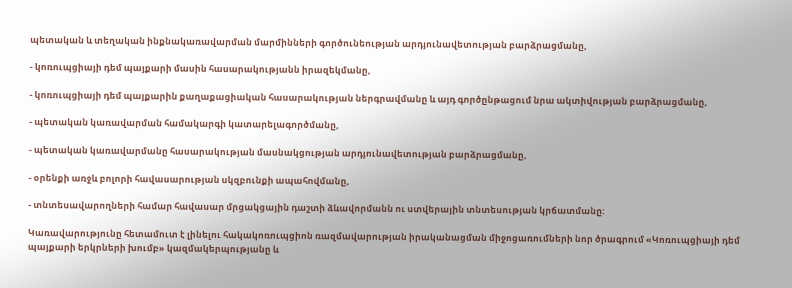պետական և տեղական ինքնակառավարման մարմինների գործունեության արդյունավետության բարձրացմանը,

- կոռուպցիայի դեմ պայքարի մասին հասարակությանն իրազեկմանը,

- կոռուպցիայի դեմ պայքարին քաղաքացիական հասարակության ներգրավմանը և այդ գործընթացում նրա ակտիվության բարձրացմանը,

- պետական կառավարման համակարգի կատարելագործմանը,

- պետական կառավարմանը հասարակության մասնակցության արդյունավետության բարձրացմանը,

- օրենքի առջև բոլորի հավասարության սկզբունքի ապահովմանը,

- տնտեսավարողների համար հավասար մրցակցային դաշտի ձևավորմանն ու ստվերային տնտեսության կրճատմանը:

Կառավարությունը հետամուտ է լինելու հակակոռուպցիոն ռազմավարության իրականացման միջոցառումների նոր ծրագրում «Կոռուպցիայի դեմ պայքարի երկրների խումբ» կազմակերպությանը և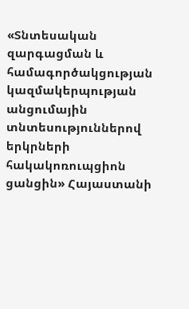«Տնտեսական զարգացման և համագործակցության կազմակերպության անցումային տնտեսություններով երկրների հակակոռուպցիոն ցանցին» Հայաստանի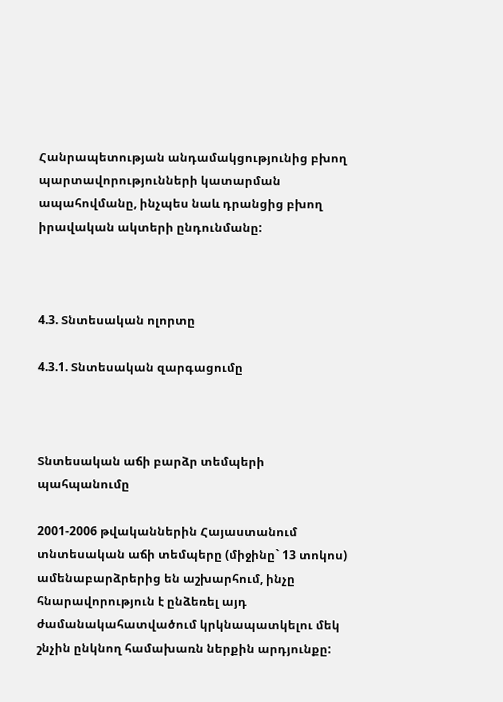Հանրապետության անդամակցությունից բխող պարտավորությունների կատարման ապահովմանը, ինչպես նաև դրանցից բխող իրավական ակտերի ընդունմանը:



4.3. Տնտեսական ոլորտը

4.3.1. Տնտեսական զարգացումը



Տնտեսական աճի բարձր տեմպերի պահպանումը

2001-2006 թվականներին Հայաստանում տնտեսական աճի տեմպերը (միջինը` 13 տոկոս) ամենաբարձրերից են աշխարհում, ինչը հնարավորություն է ընձեռել այդ ժամանակահատվածում կրկնապատկելու մեկ շնչին ընկնող համախառն ներքին արդյունքը: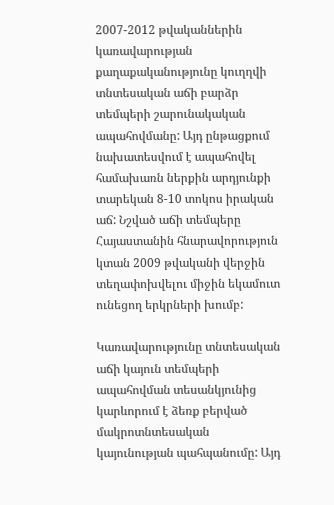2007-2012 թվականներին կառավարության քաղաքականությունը կուղղվի տնտեսական աճի բարձր տեմպերի շարունակական ապահովմանը: Այդ ընթացքում նախատեսվում է ապահովել համախառն ներքին արդյունքի տարեկան 8-10 տոկոս իրական աճ: Նշված աճի տեմպերը Հայաստանին հնարավորություն կտան 2009 թվականի վերջին տեղափոխվելու միջին եկամուտ ունեցող երկրների խումբ:

Կառավարությունը տնտեսական աճի կայուն տեմպերի ապահովման տեսանկյունից կարևորում է ձեռք բերված մակրոտնտեսական կայունության պահպանումը: Այդ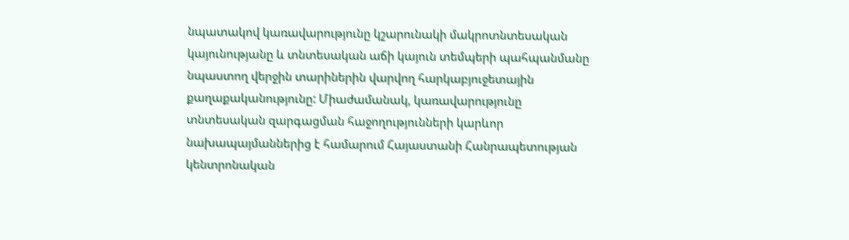նպատակով կառավարությունը կշարունակի մակրոտնտեսական կայունությանը և տնտեսական աճի կայուն տեմպերի պահպանմանը նպաստող վերջին տարիներին վարվող հարկաբյուջետային քաղաքականությունը: Միաժամանակ, կառավարությունը տնտեսական զարգացման հաջողությունների կարևոր նախապայմաններից է համարում Հայաստանի Հանրապետության կենտրոնական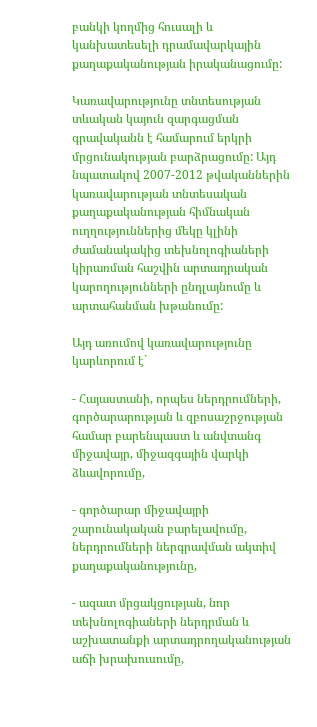բանկի կողմից հուսալի և կանխատեսելի դրամավարկային քաղաքականության իրականացումը:

Կառավարությունը տնտեսության տևական կայուն զարգացման գրավականն է համարում երկրի մրցունակության բարձրացումը: Այդ նպատակով 2007-2012 թվականներին կառավարության տնտեսական քաղաքականության հիմնական ուղղություններից մեկը կլինի ժամանակակից տեխնոլոգիաների կիրառման հաշվին արտադրական կարողությունների ընդլայնումը և արտահանման խթանումը:

Այդ առումով կառավարությունը կարևորում է`

- Հայաստանի, որպես ներդրումների, գործարարության և զբոսաշրջության համար բարենպաստ և անվտանգ միջավայր, միջազգային վարկի ձևավորումը,

- գործարար միջավայրի շարունակական բարելավումը, ներդրումների ներգրավման ակտիվ քաղաքականությունը,

- ազատ մրցակցության, նոր տեխնոլոգիաների ներդրման և աշխատանքի արտադրողականության աճի խրախուսումը,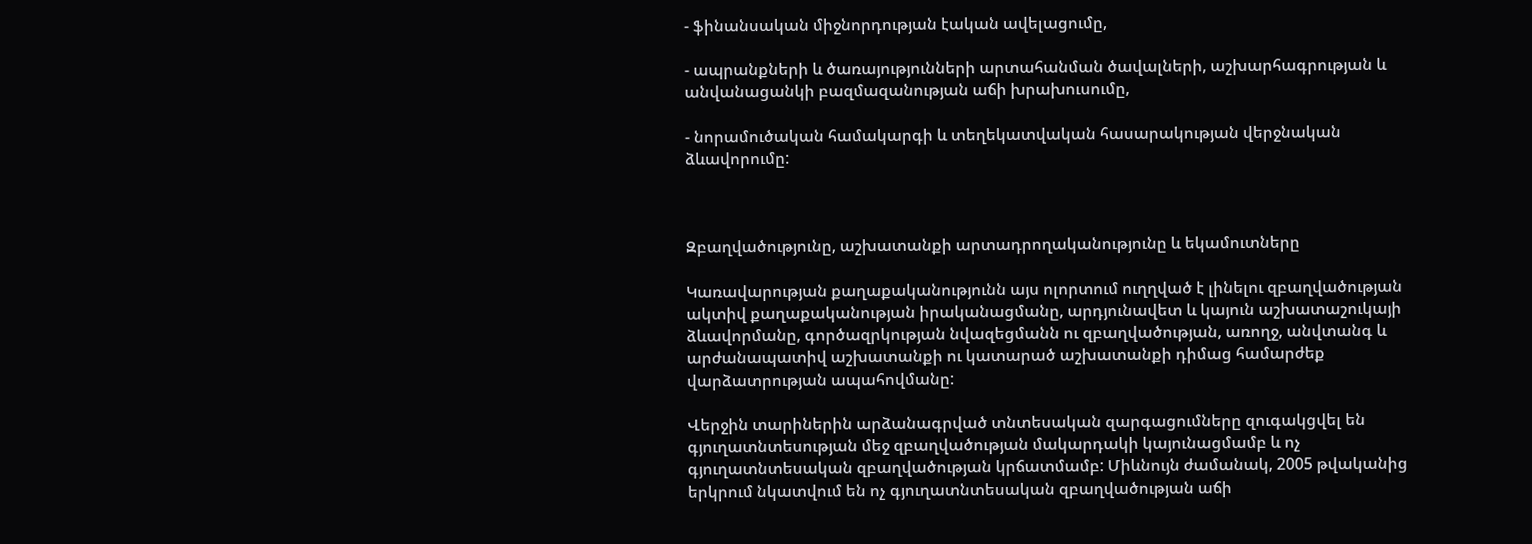- ֆինանսական միջնորդության էական ավելացումը,

- ապրանքների և ծառայությունների արտահանման ծավալների, աշխարհագրության և անվանացանկի բազմազանության աճի խրախուսումը,

- նորամուծական համակարգի և տեղեկատվական հասարակության վերջնական ձևավորումը:



Զբաղվածությունը, աշխատանքի արտադրողականությունը և եկամուտները

Կառավարության քաղաքականությունն այս ոլորտում ուղղված է լինելու զբաղվածության ակտիվ քաղաքականության իրականացմանը, արդյունավետ և կայուն աշխատաշուկայի ձևավորմանը, գործազրկության նվազեցմանն ու զբաղվածության, առողջ, անվտանգ և արժանապատիվ աշխատանքի ու կատարած աշխատանքի դիմաց համարժեք վարձատրության ապահովմանը:

Վերջին տարիներին արձանագրված տնտեսական զարգացումները զուգակցվել են գյուղատնտեսության մեջ զբաղվածության մակարդակի կայունացմամբ և ոչ գյուղատնտեսական զբաղվածության կրճատմամբ: Միևնույն ժամանակ, 2005 թվականից երկրում նկատվում են ոչ գյուղատնտեսական զբաղվածության աճի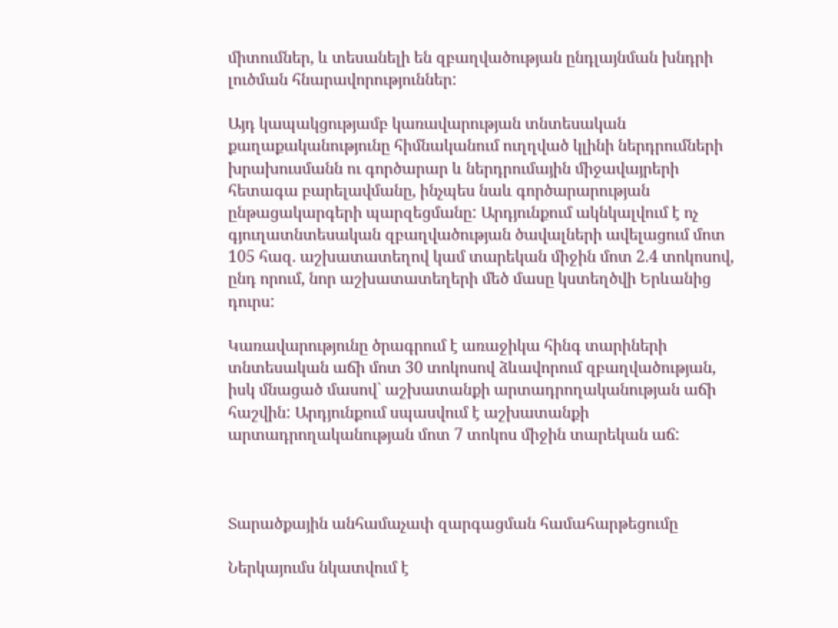միտումներ, և տեսանելի են զբաղվածության ընդլայնման խնդրի լուծման հնարավորություններ:

Այդ կապակցությամբ կառավարության տնտեսական քաղաքականությունը հիմնականում ուղղված կլինի ներդրումների խրախուսմանն ու գործարար և ներդրումային միջավայրերի հետագա բարելավմանը, ինչպես նաև գործարարության ընթացակարգերի պարզեցմանը: Արդյունքում ակնկալվում է ոչ գյուղատնտեսական զբաղվածության ծավալների ավելացում մոտ 105 հազ. աշխատատեղով կամ տարեկան միջին մոտ 2.4 տոկոսով, ընդ որում, նոր աշխատատեղերի մեծ մասը կստեղծվի Երևանից դուրս:

Կառավարությունը ծրագրում է առաջիկա հինգ տարիների տնտեսական աճի մոտ 30 տոկոսով ձևավորում զբաղվածության, իսկ մնացած մասով` աշխատանքի արտադրողականության աճի հաշվին: Արդյունքում սպասվում է աշխատանքի արտադրողականության մոտ 7 տոկոս միջին տարեկան աճ:



Տարածքային անհամաչափ զարգացման համահարթեցումը

Ներկայումս նկատվում է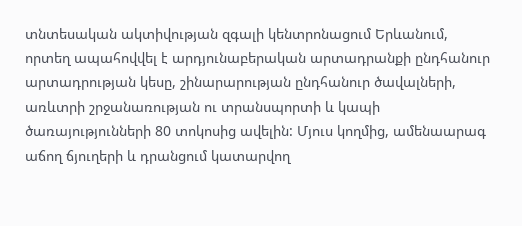տնտեսական ակտիվության զգալի կենտրոնացում Երևանում, որտեղ ապահովվել է արդյունաբերական արտադրանքի ընդհանուր արտադրության կեսը, շինարարության ընդհանուր ծավալների, առևտրի շրջանառության ու տրանսպորտի և կապի ծառայությունների 80 տոկոսից ավելին: Մյուս կողմից, ամենաարագ աճող ճյուղերի և դրանցում կատարվող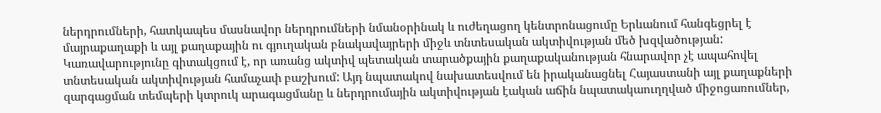ներդրումների, հատկապես մասնավոր ներդրումների նմանօրինակ և ուժեղացող կենտրոնացումը Երևանում հանգեցրել է մայրաքաղաքի և այլ քաղաքային ու գյուղական բնակավայրերի միջև տնտեսական ակտիվության մեծ խզվածության: Կառավարությունը գիտակցում է, որ առանց ակտիվ պետական տարածքային քաղաքականության հնարավոր չէ ապահովել տնտեսական ակտիվության համաչափ բաշխում: Այդ նպատակով նախատեսվում են իրականացնել Հայաստանի այլ քաղաքների զարգացման տեմպերի կտրուկ արագացմանը և ներդրումային ակտիվության էական աճին նպատակաուղղված միջոցառումներ,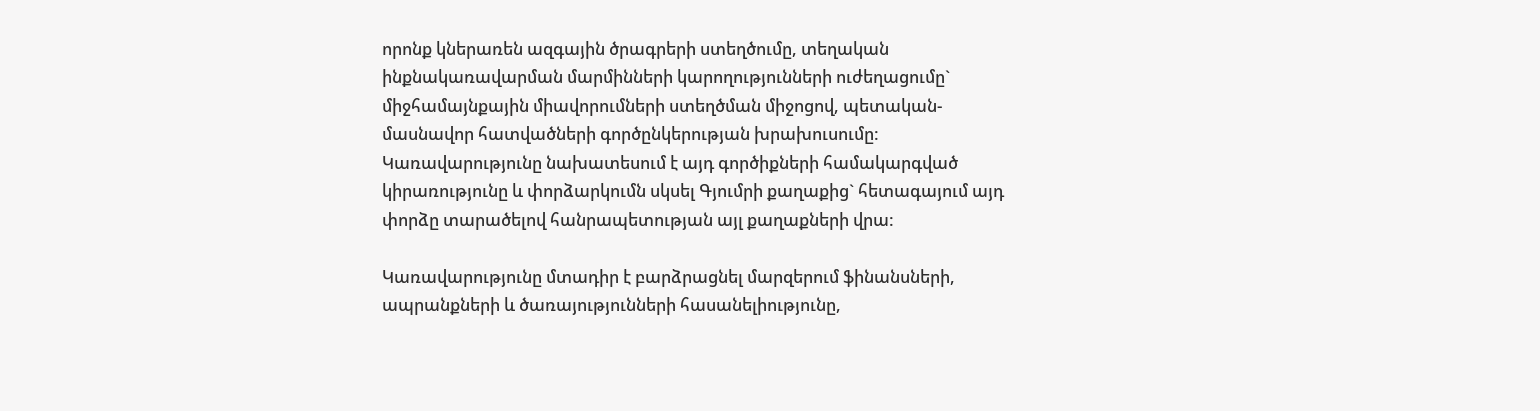որոնք կներառեն ազգային ծրագրերի ստեղծումը, տեղական ինքնակառավարման մարմինների կարողությունների ուժեղացումը` միջհամայնքային միավորումների ստեղծման միջոցով, պետական-մասնավոր հատվածների գործընկերության խրախուսումը: Կառավարությունը նախատեսում է այդ գործիքների համակարգված կիրառությունը և փորձարկումն սկսել Գյումրի քաղաքից` հետագայում այդ փորձը տարածելով հանրապետության այլ քաղաքների վրա:

Կառավարությունը մտադիր է բարձրացնել մարզերում ֆինանսների, ապրանքների և ծառայությունների հասանելիությունը,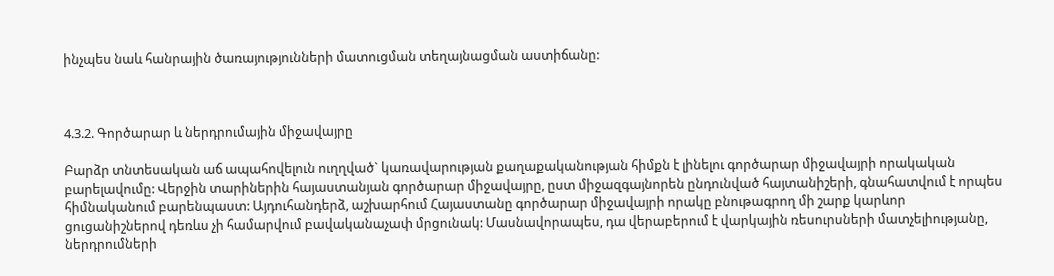ինչպես նաև հանրային ծառայությունների մատուցման տեղայնացման աստիճանը:



4.3.2. Գործարար և ներդրումային միջավայրը

Բարձր տնտեսական աճ ապահովելուն ուղղված` կառավարության քաղաքականության հիմքն է լինելու գործարար միջավայրի որակական բարելավումը: Վերջին տարիներին հայաստանյան գործարար միջավայրը, ըստ միջազգայնորեն ընդունված հայտանիշերի, գնահատվում է որպես հիմնականում բարենպաստ: Այդուհանդերձ, աշխարհում Հայաստանը գործարար միջավայրի որակը բնութագրող մի շարք կարևոր ցուցանիշներով դեռևս չի համարվում բավականաչափ մրցունակ: Մասնավորապես, դա վերաբերում է վարկային ռեսուրսների մատչելիությանը, ներդրումների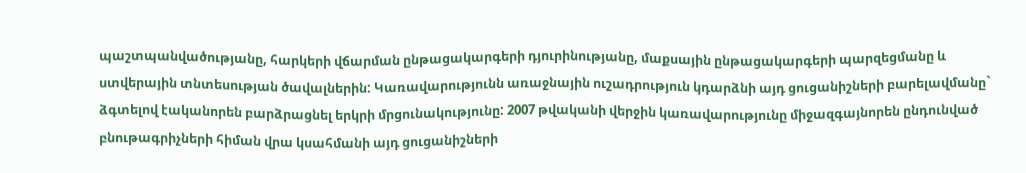պաշտպանվածությանը, հարկերի վճարման ընթացակարգերի դյուրինությանը, մաքսային ընթացակարգերի պարզեցմանը և ստվերային տնտեսության ծավալներին: Կառավարությունն առաջնային ուշադրություն կդարձնի այդ ցուցանիշների բարելավմանը` ձգտելով էականորեն բարձրացնել երկրի մրցունակությունը: 2007 թվականի վերջին կառավարությունը միջազգայնորեն ընդունված բնութագրիչների հիման վրա կսահմանի այդ ցուցանիշների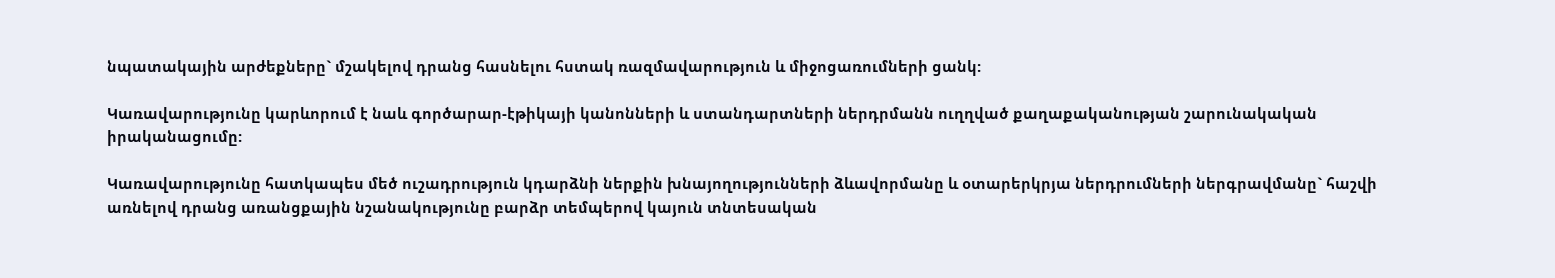նպատակային արժեքները` մշակելով դրանց հասնելու հստակ ռազմավարություն և միջոցառումների ցանկ:

Կառավարությունը կարևորում է նաև գործարար-էթիկայի կանոնների և ստանդարտների ներդրմանն ուղղված քաղաքականության շարունակական իրականացումը:

Կառավարությունը հատկապես մեծ ուշադրություն կդարձնի ներքին խնայողությունների ձևավորմանը և օտարերկրյա ներդրումների ներգրավմանը` հաշվի առնելով դրանց առանցքային նշանակությունը բարձր տեմպերով կայուն տնտեսական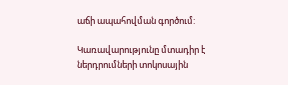աճի ապահովման գործում:

Կառավարությունը մտադիր է ներդրումների տոկոսային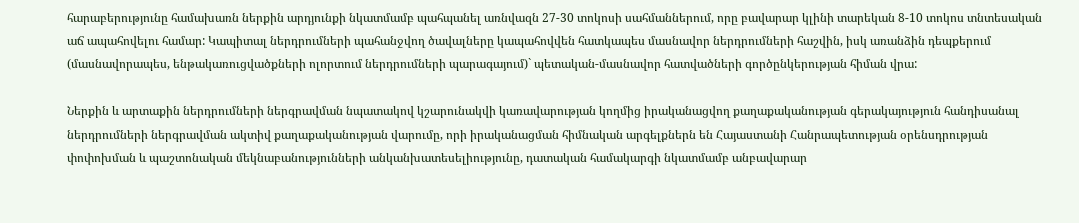հարաբերությունը համախառն ներքին արդյունքի նկատմամբ պահպանել առնվազն 27-30 տոկոսի սահմաններում, որը բավարար կլինի տարեկան 8-10 տոկոս տնտեսական աճ ապահովելու համար: Կապիտալ ներդրումների պահանջվող ծավալները կապահովվեն հատկապես մասնավոր ներդրումների հաշվին, իսկ առանձին դեպքերում (մասնավորապես, ենթակառուցվածքների ոլորտում ներդրումների պարագայում)` պետական-մասնավոր հատվածների գործընկերության հիման վրա:

Ներքին և արտաքին ներդրումների ներգրավման նպատակով կշարունակվի կառավարության կողմից իրականացվող քաղաքականության գերակայություն հանդիսանալ ներդրումների ներգրավման ակտիվ քաղաքականության վարումը, որի իրականացման հիմնական արգելքներն են Հայաստանի Հանրապետության օրենսդրության փոփոխման և պաշտոնական մեկնաբանությունների անկանխատեսելիությունը, դատական համակարգի նկատմամբ անբավարար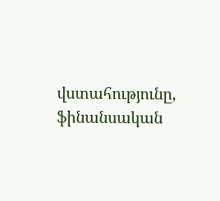վստահությունը, ֆինանսական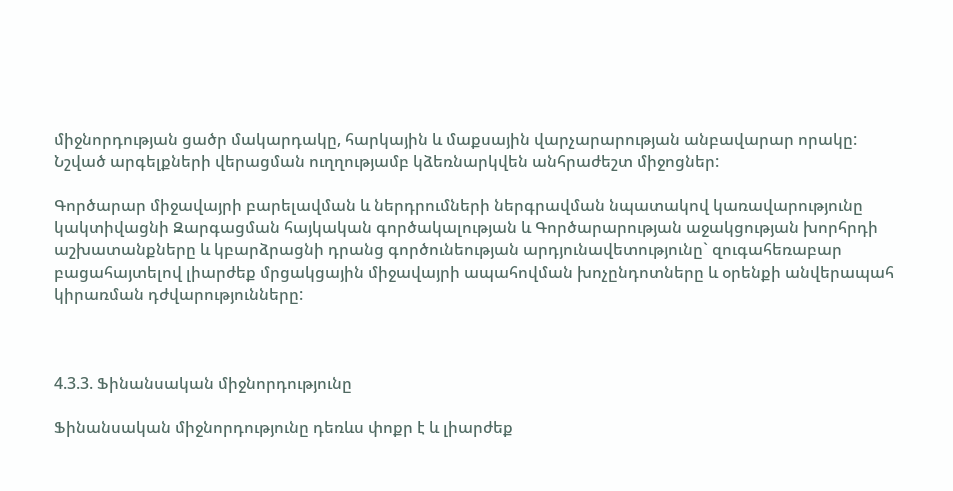միջնորդության ցածր մակարդակը, հարկային և մաքսային վարչարարության անբավարար որակը: Նշված արգելքների վերացման ուղղությամբ կձեռնարկվեն անհրաժեշտ միջոցներ:

Գործարար միջավայրի բարելավման և ներդրումների ներգրավման նպատակով կառավարությունը կակտիվացնի Զարգացման հայկական գործակալության և Գործարարության աջակցության խորհրդի աշխատանքները և կբարձրացնի դրանց գործունեության արդյունավետությունը` զուգահեռաբար բացահայտելով լիարժեք մրցակցային միջավայրի ապահովման խոչընդոտները և օրենքի անվերապահ կիրառման դժվարությունները:



4.3.3. Ֆինանսական միջնորդությունը

Ֆինանսական միջնորդությունը դեռևս փոքր է և լիարժեք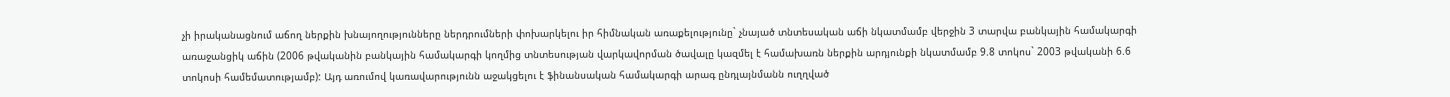չի իրականացնում աճող ներքին խնայողությունները ներդրումների փոխարկելու իր հիմնական առաքելությունը` չնայած տնտեսական աճի նկատմամբ վերջին 3 տարվա բանկային համակարգի առաջանցիկ աճին (2006 թվականին բանկային համակարգի կողմից տնտեսության վարկավորման ծավալը կազմել է համախառն ներքին արդյունքի նկատմամբ 9.8 տոկոս` 2003 թվականի 6.6 տոկոսի համեմատությամբ): Այդ առումով կառավարությունն աջակցելու է ֆինանսական համակարգի արագ ընդլայնմանն ուղղված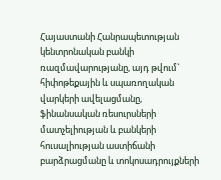Հայաստանի Հանրապետության կենտրոնական բանկի ռազմավարությանը, այդ թվում` հիփոթեքային և սպառողական վարկերի ավելացմանը, ֆինանսական ռեսուրսների մատչելիության և բանկերի հուսալիության աստիճանի բարձրացմանը և տոկոսադրույքների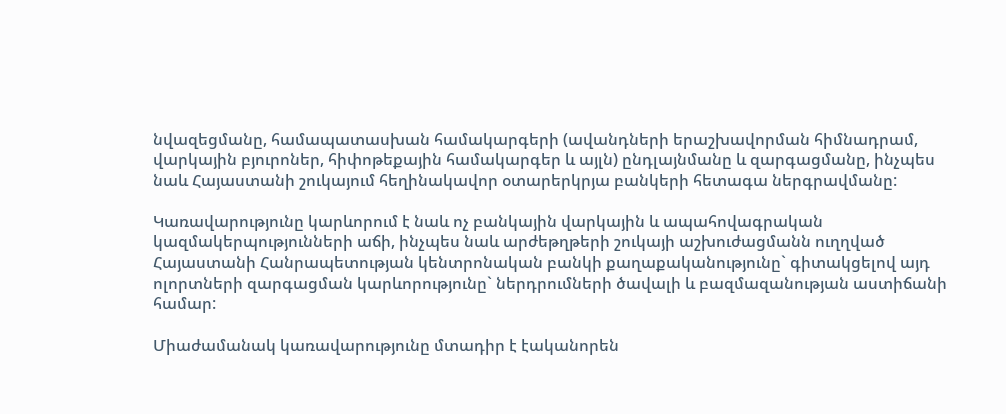նվազեցմանը, համապատասխան համակարգերի (ավանդների երաշխավորման հիմնադրամ, վարկային բյուրոներ, հիփոթեքային համակարգեր և այլն) ընդլայնմանը և զարգացմանը, ինչպես նաև Հայաստանի շուկայում հեղինակավոր օտարերկրյա բանկերի հետագա ներգրավմանը:

Կառավարությունը կարևորում է նաև ոչ բանկային վարկային և ապահովագրական կազմակերպությունների աճի, ինչպես նաև արժեթղթերի շուկայի աշխուժացմանն ուղղված Հայաստանի Հանրապետության կենտրոնական բանկի քաղաքականությունը` գիտակցելով այդ ոլորտների զարգացման կարևորությունը` ներդրումների ծավալի և բազմազանության աստիճանի համար:

Միաժամանակ կառավարությունը մտադիր է էականորեն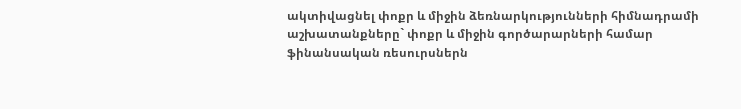ակտիվացնել փոքր և միջին ձեռնարկությունների հիմնադրամի աշխատանքները` փոքր և միջին գործարարների համար ֆինանսական ռեսուրսներն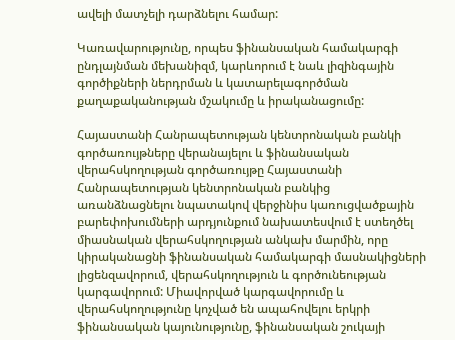ավելի մատչելի դարձնելու համար:

Կառավարությունը, որպես ֆինանսական համակարգի ընդլայնման մեխանիզմ, կարևորում է նաև լիզինգային գործիքների ներդրման և կատարելագործման քաղաքականության մշակումը և իրականացումը:

Հայաստանի Հանրապետության կենտրոնական բանկի գործառույթները վերանայելու և ֆինանսական վերահսկողության գործառույթը Հայաստանի Հանրապետության կենտրոնական բանկից առանձնացնելու նպատակով վերջինիս կառուցվածքային բարեփոխումների արդյունքում նախատեսվում է ստեղծել միասնական վերահսկողության անկախ մարմին, որը կիրականացնի ֆինանսական համակարգի մասնակիցների լիցենզավորում, վերահսկողություն և գործունեության կարգավորում: Միավորված կարգավորումը և վերահսկողությունը կոչված են ապահովելու երկրի ֆինանսական կայունությունը, ֆինանսական շուկայի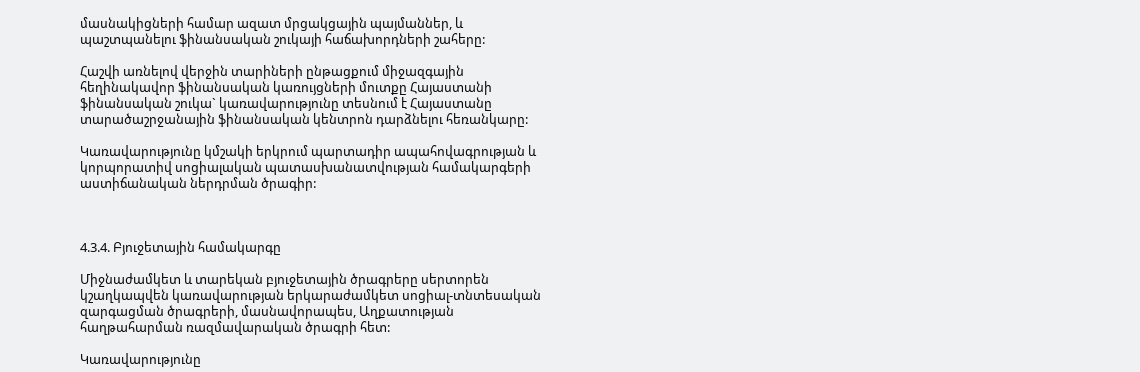մասնակիցների համար ազատ մրցակցային պայմաններ, և պաշտպանելու ֆինանսական շուկայի հաճախորդների շահերը:

Հաշվի առնելով վերջին տարիների ընթացքում միջազգային հեղինակավոր ֆինանսական կառույցների մուտքը Հայաստանի ֆինանսական շուկա` կառավարությունը տեսնում է Հայաստանը տարածաշրջանային ֆինանսական կենտրոն դարձնելու հեռանկարը:

Կառավարությունը կմշակի երկրում պարտադիր ապահովագրության և կորպորատիվ սոցիալական պատասխանատվության համակարգերի աստիճանական ներդրման ծրագիր:



4.3.4. Բյուջետային համակարգը

Միջնաժամկետ և տարեկան բյուջետային ծրագրերը սերտորեն կշաղկապվեն կառավարության երկարաժամկետ սոցիալ-տնտեսական զարգացման ծրագրերի, մասնավորապես, Աղքատության հաղթահարման ռազմավարական ծրագրի հետ:

Կառավարությունը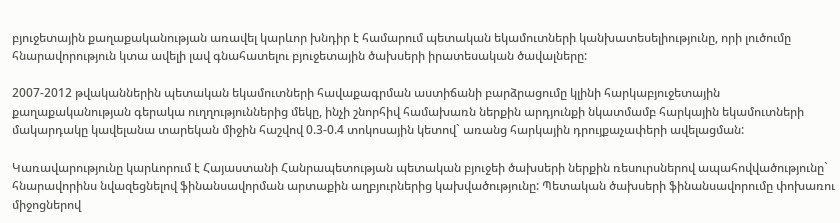բյուջետային քաղաքականության առավել կարևոր խնդիր է համարում պետական եկամուտների կանխատեսելիությունը, որի լուծումը հնարավորություն կտա ավելի լավ գնահատելու բյուջետային ծախսերի իրատեսական ծավալները:

2007-2012 թվականներին պետական եկամուտների հավաքագրման աստիճանի բարձրացումը կլինի հարկաբյուջետային քաղաքականության գերակա ուղղություններից մեկը, ինչի շնորհիվ համախառն ներքին արդյունքի նկատմամբ հարկային եկամուտների մակարդակը կավելանա տարեկան միջին հաշվով 0.3-0.4 տոկոսային կետով` առանց հարկային դրույքաչափերի ավելացման:

Կառավարությունը կարևորում է Հայաստանի Հանրապետության պետական բյուջեի ծախսերի ներքին ռեսուրսներով ապահովվածությունը` հնարավորինս նվազեցնելով ֆինանսավորման արտաքին աղբյուրներից կախվածությունը: Պետական ծախսերի ֆինանսավորումը փոխառու միջոցներով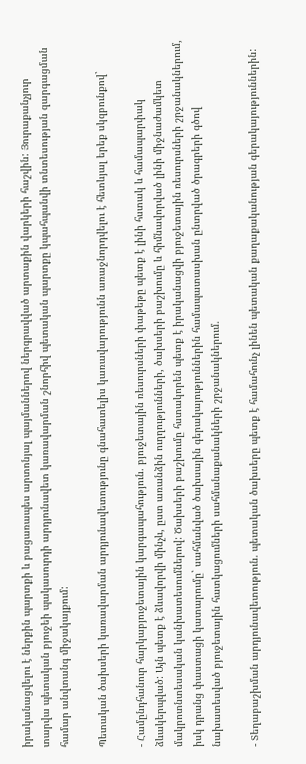իրականացվելու է ներքին պարտքի և բացառապես արտոնյալ պայմաններով ներգրավված արտաքին վարկերի հաշվին: Յուրաքանչյուր տարվա պետական բյուջեի պակասուրդի արդյունավետ կառավարման շնորհիվ պետական պարտքը կպահպանվի տնտեսության զարգացման համար անվտանգ միջակայքում:

Պետական ծախսերի կառավարման արդյունավետությունը գնահատելիս կառավարությունն առաջնորդվելու է հետևյալ երեք սկզբունքով`

- Համընդհանուր հարկաբյուջետային կարգապահություն. բյուջետային ռեսուրսների փաթեթը պետք է լինի հստակ և համապարփակ ձևակերպված: Այն պետք է ձևավորվի մինչև, ըստ առանձին ուղղությունների, ծախսերի բաշխումը և հիմնավորված լինի միջնաժամկետ մակրոտնտեսական կանխատեսումներով: Ծախսերի բաշխումը հստակորեն պետք է իրականացվի բյուջետային ռեսուրսների շրջանակներում, իսկ դրանց փաստացի կատարումը` սահմանված ծախսային գերակայություններին համապատասխան ընտրված ծրագրերի գծով նախատեսված բյուջետային հատկացումների սահմանաքանակների շրջանակներում.

- Տեղաբաշխման արդյունավետություն. պետական ծախսերը պետք է համահունչ լինեն պետական քաղաքականության գերակայություններին: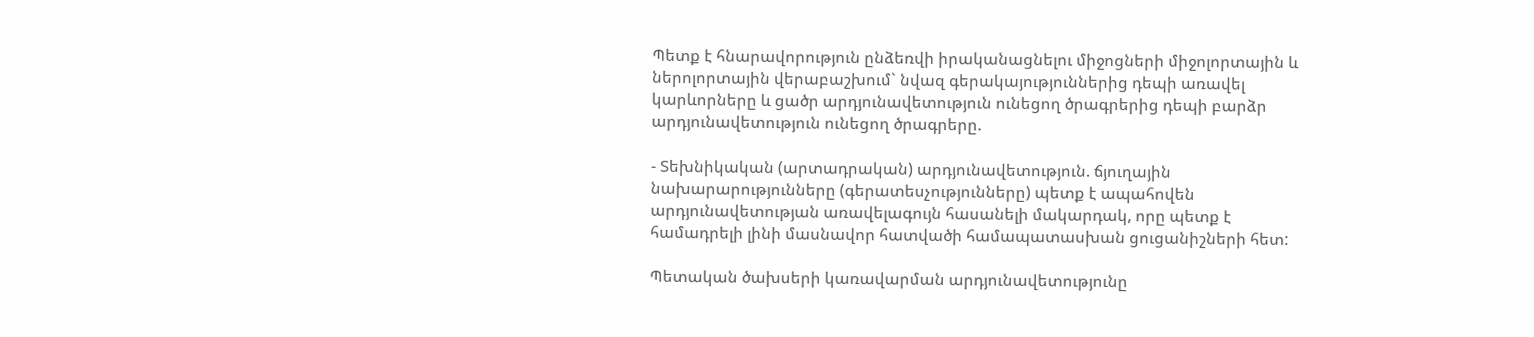Պետք է հնարավորություն ընձեռվի իրականացնելու միջոցների միջոլորտային և ներոլորտային վերաբաշխում` նվազ գերակայություններից դեպի առավել կարևորները և ցածր արդյունավետություն ունեցող ծրագրերից դեպի բարձր արդյունավետություն ունեցող ծրագրերը.

- Տեխնիկական (արտադրական) արդյունավետություն. ճյուղային նախարարությունները (գերատեսչությունները) պետք է ապահովեն արդյունավետության առավելագույն հասանելի մակարդակ, որը պետք է համադրելի լինի մասնավոր հատվածի համապատասխան ցուցանիշների հետ:

Պետական ծախսերի կառավարման արդյունավետությունը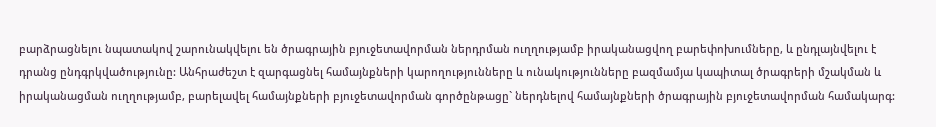բարձրացնելու նպատակով շարունակվելու են ծրագրային բյուջետավորման ներդրման ուղղությամբ իրականացվող բարեփոխումները, և ընդլայնվելու է դրանց ընդգրկվածությունը: Անհրաժեշտ է զարգացնել համայնքների կարողությունները և ունակությունները բազմամյա կապիտալ ծրագրերի մշակման և իրականացման ուղղությամբ, բարելավել համայնքների բյուջետավորման գործընթացը` ներդնելով համայնքների ծրագրային բյուջետավորման համակարգ: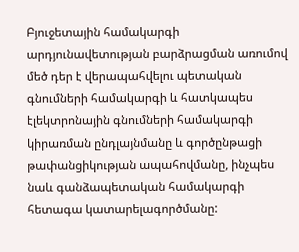Բյուջետային համակարգի արդյունավետության բարձրացման առումով մեծ դեր է վերապահվելու պետական գնումների համակարգի և հատկապես էլեկտրոնային գնումների համակարգի կիրառման ընդլայնմանը և գործընթացի թափանցիկության ապահովմանը, ինչպես նաև գանձապետական համակարգի հետագա կատարելագործմանը: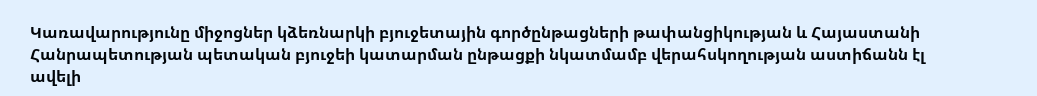Կառավարությունը միջոցներ կձեռնարկի բյուջետային գործընթացների թափանցիկության և Հայաստանի Հանրապետության պետական բյուջեի կատարման ընթացքի նկատմամբ վերահսկողության աստիճանն էլ ավելի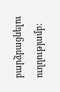բարձրացնելու ուղղությամբ: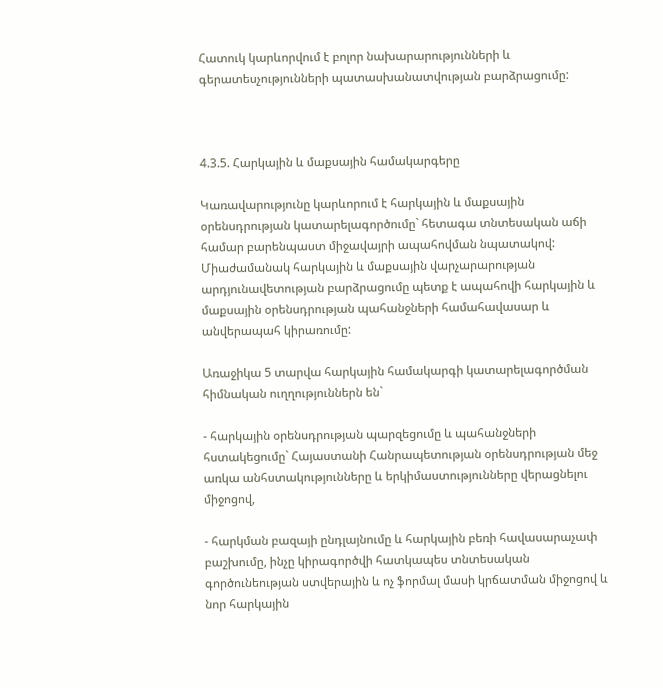Հատուկ կարևորվում է բոլոր նախարարությունների և գերատեսչությունների պատասխանատվության բարձրացումը:



4.3.5. Հարկային և մաքսային համակարգերը

Կառավարությունը կարևորում է հարկային և մաքսային օրենսդրության կատարելագործումը` հետագա տնտեսական աճի համար բարենպաստ միջավայրի ապահովման նպատակով: Միաժամանակ հարկային և մաքսային վարչարարության արդյունավետության բարձրացումը պետք է ապահովի հարկային և մաքսային օրենսդրության պահանջների համահավասար և անվերապահ կիրառումը:

Առաջիկա 5 տարվա հարկային համակարգի կատարելագործման հիմնական ուղղություններն են`

- հարկային օրենսդրության պարզեցումը և պահանջների հստակեցումը` Հայաստանի Հանրապետության օրենսդրության մեջ առկա անհստակությունները և երկիմաստությունները վերացնելու միջոցով,

- հարկման բազայի ընդլայնումը և հարկային բեռի հավասարաչափ բաշխումը, ինչը կիրագործվի հատկապես տնտեսական գործունեության ստվերային և ոչ ֆորմալ մասի կրճատման միջոցով և նոր հարկային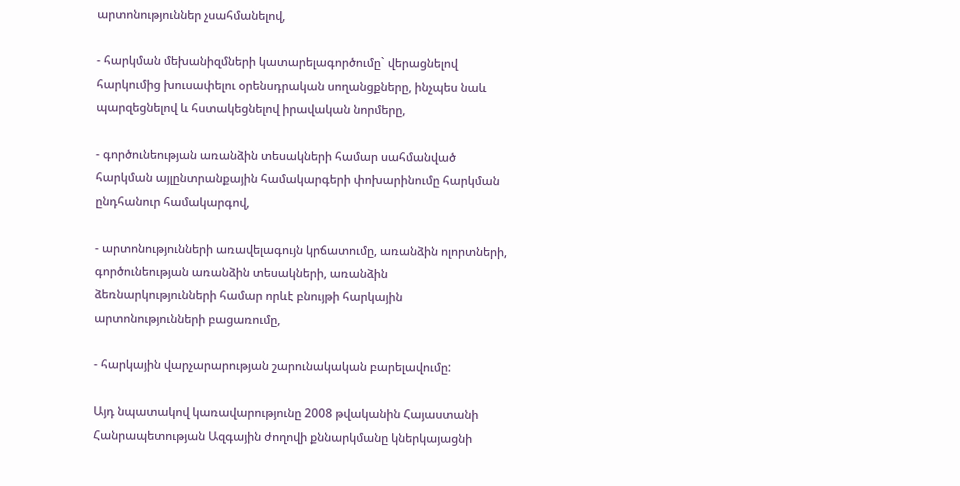արտոնություններ չսահմանելով,

- հարկման մեխանիզմների կատարելագործումը` վերացնելով հարկումից խուսափելու օրենսդրական սողանցքները, ինչպես նաև պարզեցնելով և հստակեցնելով իրավական նորմերը,

- գործունեության առանձին տեսակների համար սահմանված հարկման այլընտրանքային համակարգերի փոխարինումը հարկման ընդհանուր համակարգով,

- արտոնությունների առավելագույն կրճատումը, առանձին ոլորտների, գործունեության առանձին տեսակների, առանձին ձեռնարկությունների համար որևէ բնույթի հարկային արտոնությունների բացառումը,

- հարկային վարչարարության շարունակական բարելավումը:

Այդ նպատակով կառավարությունը 2008 թվականին Հայաստանի Հանրապետության Ազգային ժողովի քննարկմանը կներկայացնի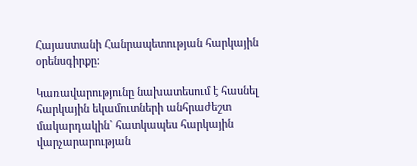Հայաստանի Հանրապետության հարկային օրենսգիրքը:

Կառավարությունը նախատեսում է հասնել հարկային եկամուտների անհրաժեշտ մակարդակին` հատկապես հարկային վարչարարության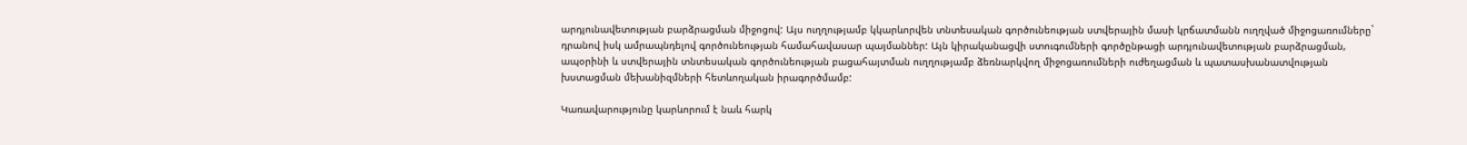արդյունավետության բարձրացման միջոցով: Այս ուղղությամբ կկարևորվեն տնտեսական գործունեության ստվերային մասի կրճատմանն ուղղված միջոցառումները` դրանով իսկ ամրապնդելով գործունեության համահավասար պայմաններ: Այն կիրականացվի ստուգումների գործընթացի արդյունավետության բարձրացման, ապօրինի և ստվերային տնտեսական գործունեության բացահայտման ուղղությամբ ձեռնարկվող միջոցառումների ուժեղացման և պատասխանատվության խստացման մեխանիզմների հետևողական իրագործմամբ:

Կառավարությունը կարևորում է նաև հարկ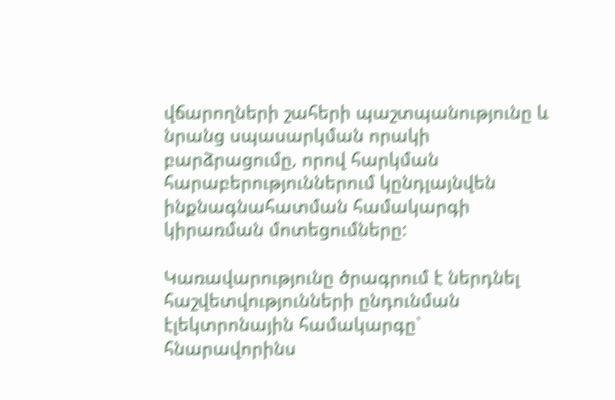վճարողների շահերի պաշտպանությունը և նրանց սպասարկման որակի բարձրացումը, որով հարկման հարաբերություններում կընդլայնվեն ինքնագնահատման համակարգի կիրառման մոտեցումները:

Կառավարությունը ծրագրում է ներդնել հաշվետվությունների ընդունման էլեկտրոնային համակարգը` հնարավորինս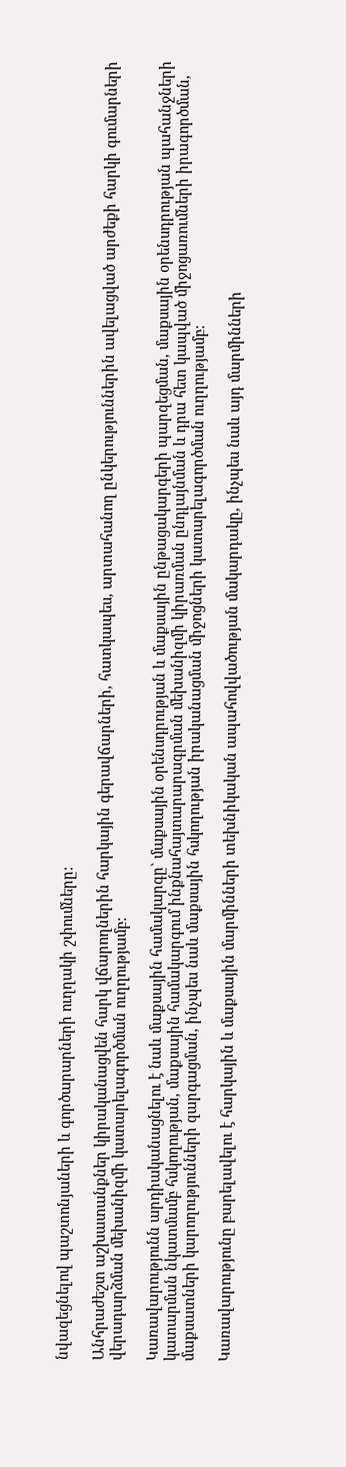նվազեցնելով պաշտոնյաների և գործարարների ուղղակի շփումները:

Անհրաժեշտ աշխատանքներ կիրականացվեն հարկ վճարողներին հարկային գերավճարների, հատկապես, արտահանող ընկերություններին ավելացված արժեքի հարկի գումարների վերադարձման մեխանիզմի կատարելագործման ուղղությամբ:

Կառավարությունն արդիականացնելու է նաև մաքսային համակարգը` մաքսային օրենսդրության և մաքսային ընթացակարգերի պարզեցման, մաքսային օրենսդրության պահանջների կատարման նկատմամբ հսկողության, մաքսային համակարգում ինքնահայտարարագրման մեխանիզմի կիրառման ընդլայնման և դրա հետ կապված միջոցառումների իրագործման, մաքսատների կարողությունների զարգացման, ինչպես նաև մաքսային հսկողության իրականացման միջոցների կատարելագործման ուղղությամբ:

Կառավարությունը բարելավելու է հարկային և մաքսային մարմինների տեխնիկական ապահովվածության մակարդակը, ինչպես նաև այդ մարմինների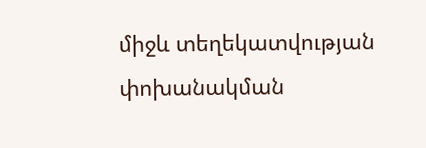միջև տեղեկատվության փոխանակման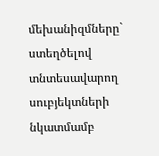մեխանիզմները` ստեղծելով տնտեսավարող սուբյեկտների նկատմամբ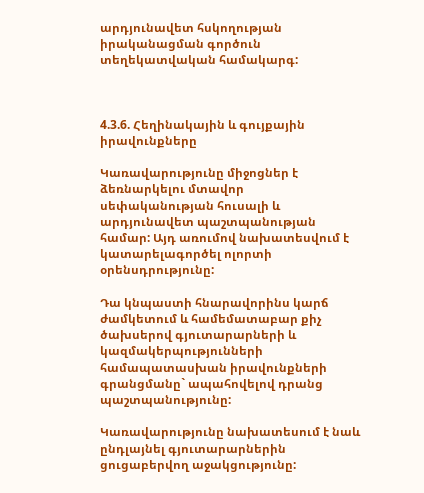արդյունավետ հսկողության իրականացման գործուն տեղեկատվական համակարգ:



4.3.6. Հեղինակային և գույքային իրավունքները

Կառավարությունը միջոցներ է ձեռնարկելու մտավոր սեփականության հուսալի և արդյունավետ պաշտպանության համար: Այդ առումով նախատեսվում է կատարելագործել ոլորտի օրենսդրությունը:

Դա կնպաստի հնարավորինս կարճ ժամկետում և համեմատաբար քիչ ծախսերով գյուտարարների և կազմակերպությունների համապատասխան իրավունքների գրանցմանը` ապահովելով դրանց պաշտպանությունը:

Կառավարությունը նախատեսում է նաև ընդլայնել գյուտարարներին ցուցաբերվող աջակցությունը: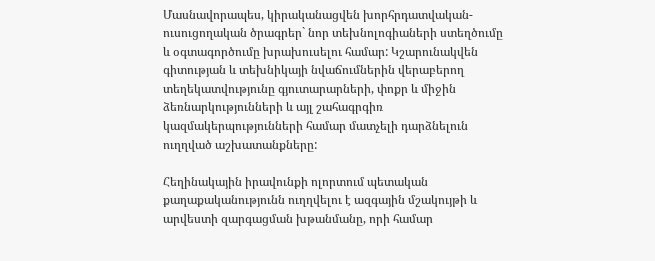Մասնավորապես, կիրականացվեն խորհրդատվական-ուսուցողական ծրագրեր` նոր տեխնոլոգիաների ստեղծումը և օգտագործումը խրախուսելու համար: Կշարունակվեն գիտության և տեխնիկայի նվաճումներին վերաբերող տեղեկատվությունը գյուտարարների, փոքր և միջին ձեռնարկությունների և այլ շահագրգիռ կազմակերպությունների համար մատչելի դարձնելուն ուղղված աշխատանքները:

Հեղինակային իրավունքի ոլորտում պետական քաղաքականությունն ուղղվելու է ազգային մշակույթի և արվեստի զարգացման խթանմանը, որի համար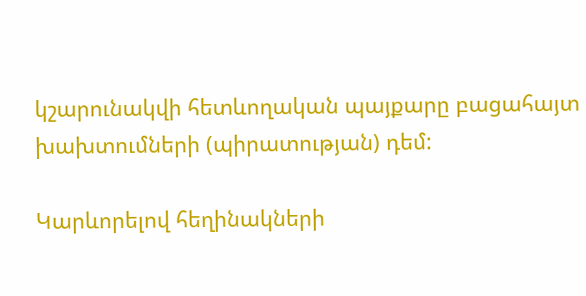կշարունակվի հետևողական պայքարը բացահայտ խախտումների (պիրատության) դեմ:

Կարևորելով հեղինակների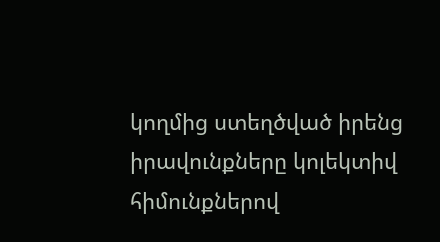կողմից ստեղծված իրենց իրավունքները կոլեկտիվ հիմունքներով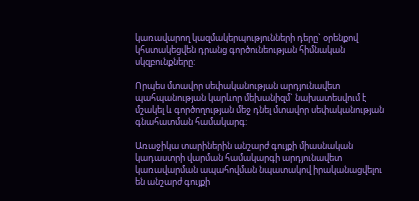կառավարող կազմակերպությունների դերը` օրենքով կհստակեցվեն դրանց գործունեության հիմնական սկզբունքները:

Որպես մտավոր սեփականության արդյունավետ պահպանության կարևոր մեխանիզմ` նախատեսվում է մշակել և գործողության մեջ դնել մտավոր սեփականության գնահատման համակարգ:

Առաջիկա տարիներին անշարժ գույքի միասնական կադաստրի վարման համակարգի արդյունավետ կառավարման ապահովման նպատակով իրականացվելու են անշարժ գույքի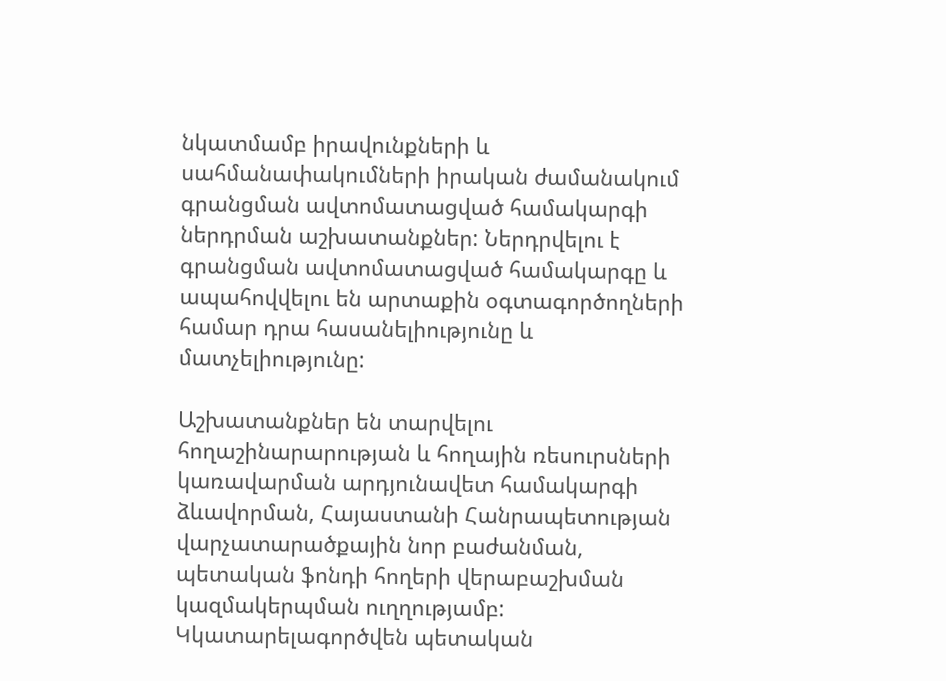նկատմամբ իրավունքների և սահմանափակումների իրական ժամանակում գրանցման ավտոմատացված համակարգի ներդրման աշխատանքներ: Ներդրվելու է գրանցման ավտոմատացված համակարգը և ապահովվելու են արտաքին օգտագործողների համար դրա հասանելիությունը և մատչելիությունը:

Աշխատանքներ են տարվելու հողաշինարարության և հողային ռեսուրսների կառավարման արդյունավետ համակարգի ձևավորման, Հայաստանի Հանրապետության վարչատարածքային նոր բաժանման, պետական ֆոնդի հողերի վերաբաշխման կազմակերպման ուղղությամբ: Կկատարելագործվեն պետական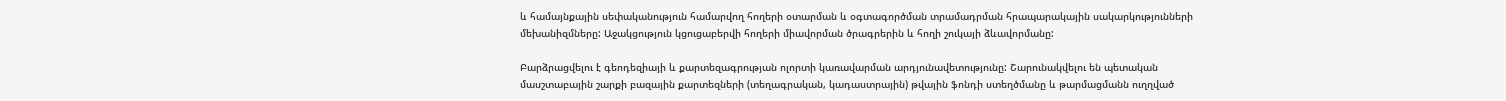և համայնքային սեփականություն համարվող հողերի օտարման և օգտագործման տրամադրման հրապարակային սակարկությունների մեխանիզմները: Աջակցություն կցուցաբերվի հողերի միավորման ծրագրերին և հողի շուկայի ձևավորմանը:

Բարձրացվելու է գեոդեզիայի և քարտեզագրության ոլորտի կառավարման արդյունավետությունը: Շարունակվելու են պետական մասշտաբային շարքի բազային քարտեզների (տեղագրական, կադաստրային) թվային ֆոնդի ստեղծմանը և թարմացմանն ուղղված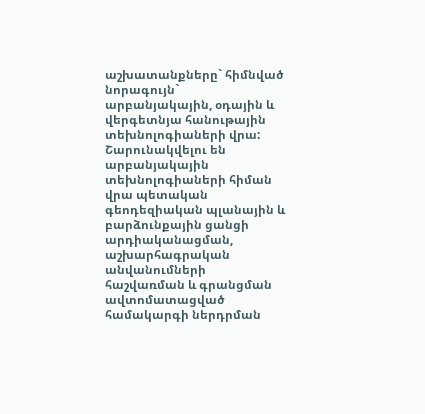աշխատանքները` հիմնված նորագույն` արբանյակային, օդային և վերգետնյա հանութային տեխնոլոգիաների վրա: Շարունակվելու են արբանյակային տեխնոլոգիաների հիման վրա պետական գեոդեզիական պլանային և բարձունքային ցանցի արդիականացման, աշխարհագրական անվանումների հաշվառման և գրանցման ավտոմատացված համակարգի ներդրման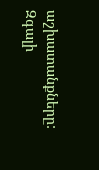աշխատանքները: Զգալի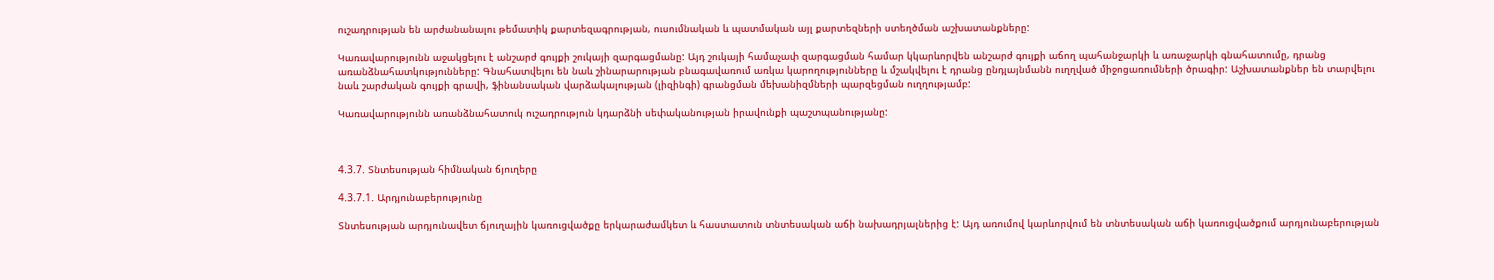ուշադրության են արժանանալու թեմատիկ քարտեզագրության, ուսումնական և պատմական այլ քարտեզների ստեղծման աշխատանքները:

Կառավարությունն աջակցելու է անշարժ գույքի շուկայի զարգացմանը: Այդ շուկայի համաչափ զարգացման համար կկարևորվեն անշարժ գույքի աճող պահանջարկի և առաջարկի գնահատումը, դրանց առանձնահատկությունները: Գնահատվելու են նաև շինարարության բնագավառում առկա կարողությունները և մշակվելու է դրանց ընդլայնմանն ուղղված միջոցառումների ծրագիր: Աշխատանքներ են տարվելու նաև շարժական գույքի գրավի, ֆինանսական վարձակալության (լիզինգի) գրանցման մեխանիզմների պարզեցման ուղղությամբ:

Կառավարությունն առանձնահատուկ ուշադրություն կդարձնի սեփականության իրավունքի պաշտպանությանը:



4.3.7. Տնտեսության հիմնական ճյուղերը

4.3.7.1. Արդյունաբերությունը

Տնտեսության արդյունավետ ճյուղային կառուցվածքը երկարաժամկետ և հաստատուն տնտեսական աճի նախադրյալներից է: Այդ առումով կարևորվում են տնտեսական աճի կառուցվածքում արդյունաբերության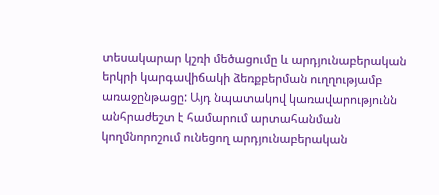տեսակարար կշռի մեծացումը և արդյունաբերական երկրի կարգավիճակի ձեռքբերման ուղղությամբ առաջընթացը: Այդ նպատակով կառավարությունն անհրաժեշտ է համարում արտահանման կողմնորոշում ունեցող արդյունաբերական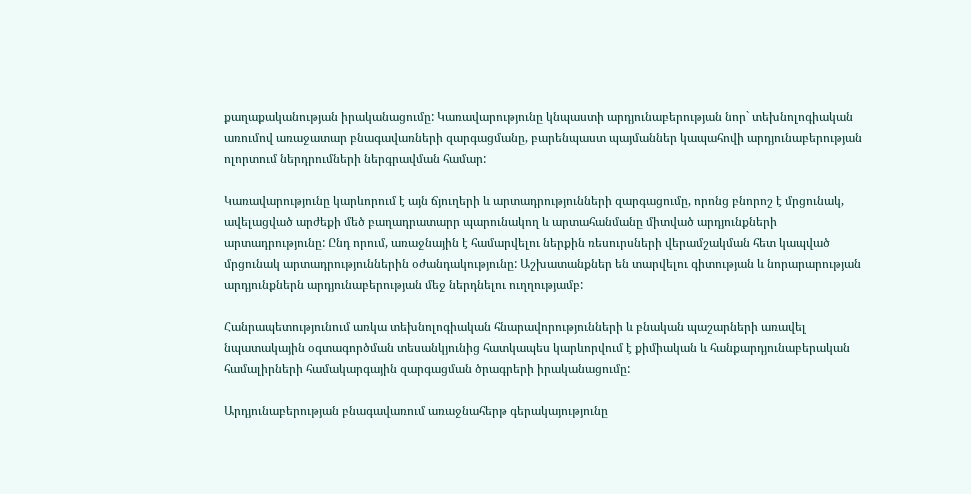քաղաքականության իրականացումը: Կառավարությունը կնպաստի արդյունաբերության նոր` տեխնոլոգիական առումով առաջատար բնագավառների զարգացմանը, բարենպաստ պայմաններ կապահովի արդյունաբերության ոլորտում ներդրումների ներգրավման համար:

Կառավարությունը կարևորում է այն ճյուղերի և արտադրությունների զարգացումը, որոնց բնորոշ է մրցունակ, ավելացված արժեքի մեծ բաղադրատարր պարունակող և արտահանմանը միտված արդյունքների արտադրությունը: Ընդ որում, առաջնային է համարվելու ներքին ռեսուրսների վերամշակման հետ կապված մրցունակ արտադրություններին օժանդակությունը: Աշխատանքներ են տարվելու գիտության և նորարարության արդյունքներն արդյունաբերության մեջ ներդնելու ուղղությամբ:

Հանրապետությունում առկա տեխնոլոգիական հնարավորությունների և բնական պաշարների առավել նպատակային օգտագործման տեսանկյունից հատկապես կարևորվում է քիմիական և հանքարդյունաբերական համալիրների համակարգային զարգացման ծրագրերի իրականացումը:

Արդյունաբերության բնագավառում առաջնահերթ գերակայությունը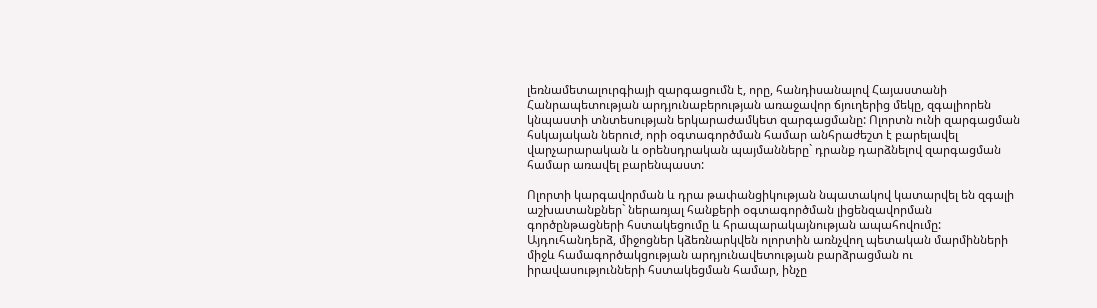լեռնամետալուրգիայի զարգացումն է, որը, հանդիսանալով Հայաստանի Հանրապետության արդյունաբերության առաջավոր ճյուղերից մեկը, զգալիորեն կնպաստի տնտեսության երկարաժամկետ զարգացմանը: Ոլորտն ունի զարգացման հսկայական ներուժ, որի օգտագործման համար անհրաժեշտ է բարելավել վարչարարական և օրենսդրական պայմանները` դրանք դարձնելով զարգացման համար առավել բարենպաստ:

Ոլորտի կարգավորման և դրա թափանցիկության նպատակով կատարվել են զգալի աշխատանքներ` ներառյալ հանքերի օգտագործման լիցենզավորման գործընթացների հստակեցումը և հրապարակայնության ապահովումը: Այդուհանդերձ, միջոցներ կձեռնարկվեն ոլորտին առնչվող պետական մարմինների միջև համագործակցության արդյունավետության բարձրացման ու իրավասությունների հստակեցման համար, ինչը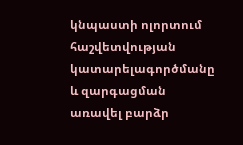կնպաստի ոլորտում հաշվետվության կատարելագործմանը և զարգացման առավել բարձր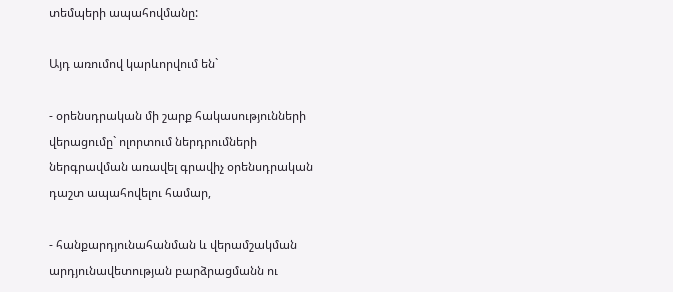տեմպերի ապահովմանը:

Այդ առումով կարևորվում են`

- օրենսդրական մի շարք հակասությունների վերացումը` ոլորտում ներդրումների ներգրավման առավել գրավիչ օրենսդրական դաշտ ապահովելու համար,

- հանքարդյունահանման և վերամշակման արդյունավետության բարձրացմանն ու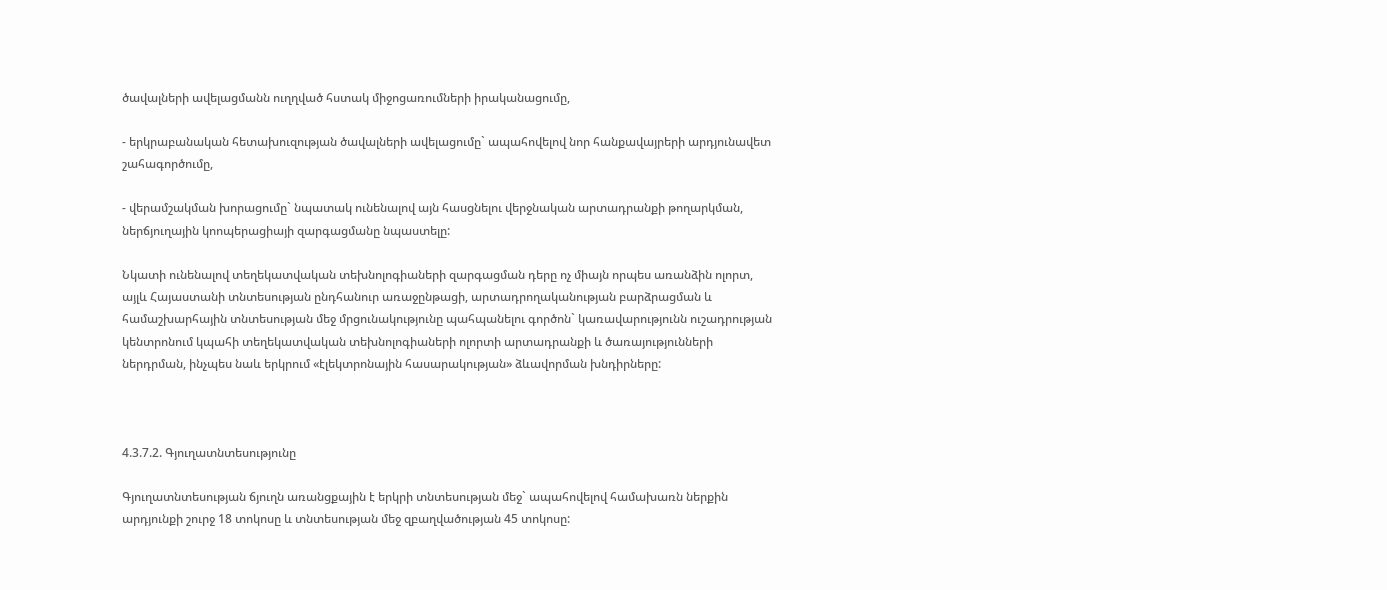ծավալների ավելացմանն ուղղված հստակ միջոցառումների իրականացումը,

- երկրաբանական հետախուզության ծավալների ավելացումը` ապահովելով նոր հանքավայրերի արդյունավետ շահագործումը,

- վերամշակման խորացումը` նպատակ ունենալով այն հասցնելու վերջնական արտադրանքի թողարկման, ներճյուղային կոոպերացիայի զարգացմանը նպաստելը:

Նկատի ունենալով տեղեկատվական տեխնոլոգիաների զարգացման դերը ոչ միայն որպես առանձին ոլորտ, այլև Հայաստանի տնտեսության ընդհանուր առաջընթացի, արտադրողականության բարձրացման և համաշխարհային տնտեսության մեջ մրցունակությունը պահպանելու գործոն` կառավարությունն ուշադրության կենտրոնում կպահի տեղեկատվական տեխնոլոգիաների ոլորտի արտադրանքի և ծառայությունների ներդրման, ինչպես նաև երկրում «էլեկտրոնային հասարակության» ձևավորման խնդիրները:



4.3.7.2. Գյուղատնտեսությունը

Գյուղատնտեսության ճյուղն առանցքային է երկրի տնտեսության մեջ` ապահովելով համախառն ներքին արդյունքի շուրջ 18 տոկոսը և տնտեսության մեջ զբաղվածության 45 տոկոսը: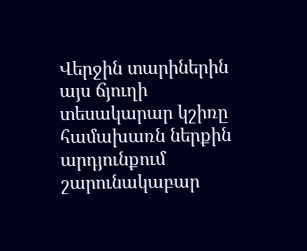Վերջին տարիներին այս ճյուղի տեսակարար կշիռը համախառն ներքին արդյունքում շարունակաբար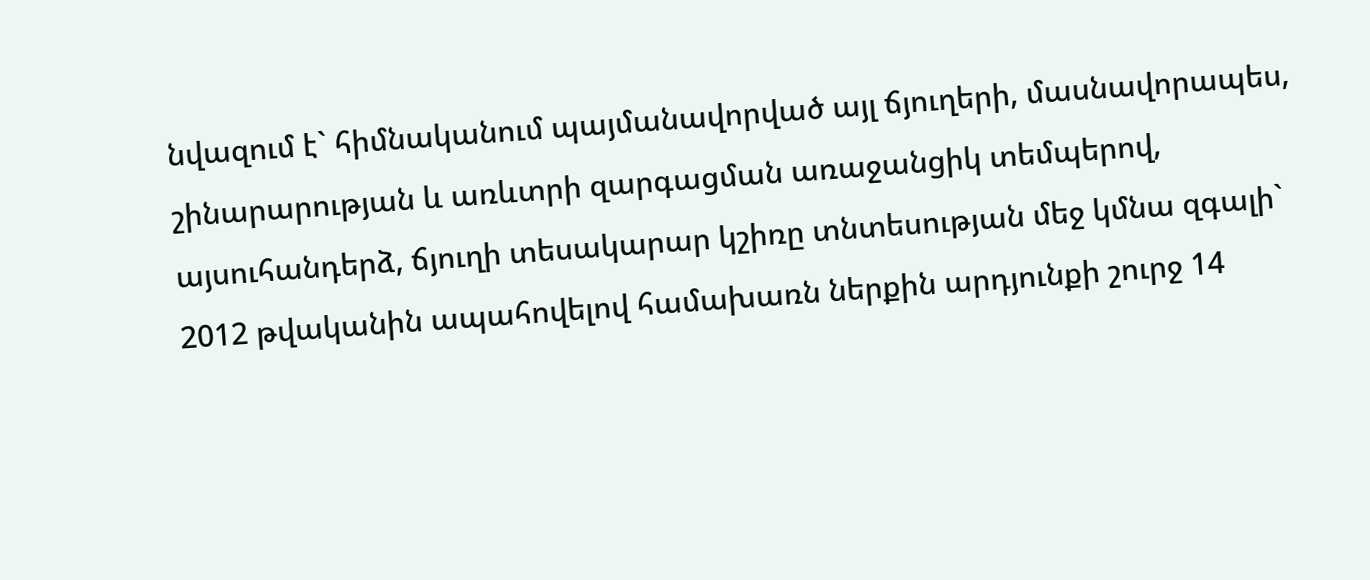նվազում է` հիմնականում պայմանավորված այլ ճյուղերի, մասնավորապես, շինարարության և առևտրի զարգացման առաջանցիկ տեմպերով, այսուհանդերձ, ճյուղի տեսակարար կշիռը տնտեսության մեջ կմնա զգալի` 2012 թվականին ապահովելով համախառն ներքին արդյունքի շուրջ 14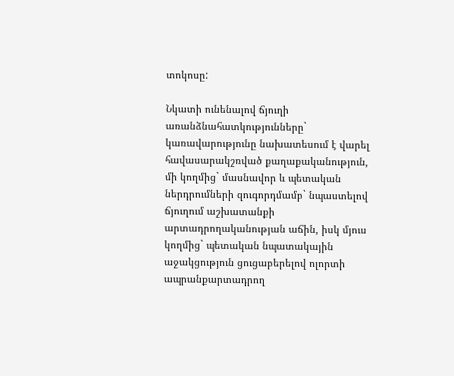տոկոսը:

Նկատի ունենալով ճյուղի առանձնահատկությունները` կառավարությունը նախատեսում է վարել հավասարակշռված քաղաքականություն, մի կողմից` մասնավոր և պետական ներդրումների զուգորդմամբ` նպաստելով ճյուղում աշխատանքի արտադրողականության աճին, իսկ մյուս կողմից` պետական նպատակային աջակցություն ցուցաբերելով ոլորտի ապրանքարտադրող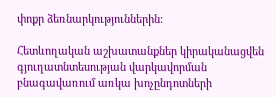փոքր ձեռնարկություններին:

Հետևողական աշխատանքներ կիրականացվեն գյուղատնտեսության վարկավորման բնագավառում առկա խոչընդոտների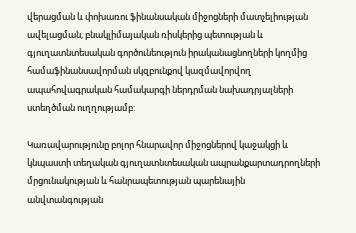վերացման և փոխառու ֆինանսական միջոցների մատչելիության ավելացման, բնակլիմայական ռիսկերից պետության և գյուղատնտեսական գործունեություն իրականացնողների կողմից համաֆինանսավորման սկզբունքով կազմավորվող ապահովագրական համակարգի ներդրման նախադրյալների ստեղծման ուղղությամբ:

Կառավարությունը բոլոր հնարավոր միջոցներով կաջակցի և կնպաստի տեղական գյուղատնտեսական ապրանքարտադրողների մրցունակության և հանրապետության պարենային անվտանգության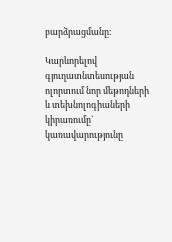բարձրացմանը:

Կարևորելով գյուղատնտեսության ոլորտում նոր մեթոդների և տեխնոլոգիաների կիրառումը` կառավարությունը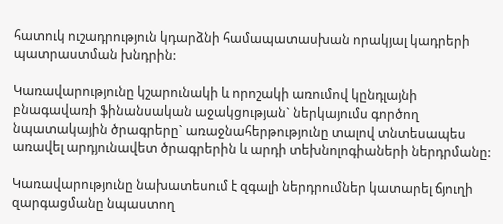հատուկ ուշադրություն կդարձնի համապատասխան որակյալ կադրերի պատրաստման խնդրին:

Կառավարությունը կշարունակի և որոշակի առումով կընդլայնի բնագավառի ֆինանսական աջակցության` ներկայումս գործող նպատակային ծրագրերը` առաջնահերթությունը տալով տնտեսապես առավել արդյունավետ ծրագրերին և արդի տեխնոլոգիաների ներդրմանը:

Կառավարությունը նախատեսում է զգալի ներդրումներ կատարել ճյուղի զարգացմանը նպաստող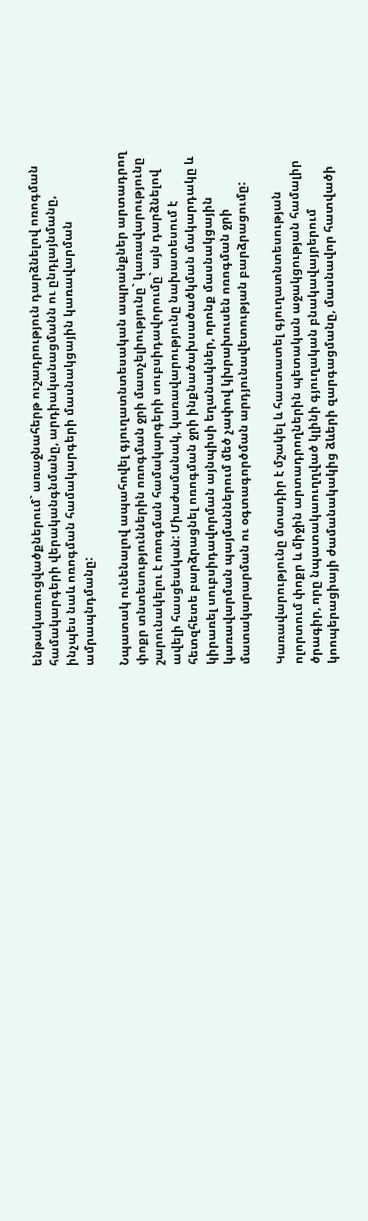ենթակառուցվածքներում` առաջնահերթ ուշադրություն դարձնելով ոռոգման համակարգերի վերականգնմանը, արդիականացմանն ու ընդլայնմանը, ինչպես նաև ոռոգման համակարգերի մասնակցային կառավարման ամրապնդմանը:

Նպատակ ունենալով ապահովել գյուղատնտեսական ապրանքներ արտադրող փոքր տնտեսություններին ոռոգման ջրի մատչելիությունը` կառավարությունը շարունակելու է ոռոգման համակարգերի սուբսիդավորումը` այն դարձնելով ավելի հասցեական: Միաժամանակ, կառավարությունը նախատեսում է հետզհետե բարձրացնել ոռոգման ջրի ինքնածախսածածկման մակարդակը և կիրառել սուբսիդավորման այնպիսի եղանակներ, որոնք մասնակցային կառավարման պայմաններում մեծ չափով կխրախուսեն ոռոգման ջրի մատակարարման ու օգտագործման արդյունավետության բարձրացումը:

Կառավարությունը մտադիր է մշակել և հաստատել գյուղատնտեսության ոլորտում փոքր և միջին արտադրողներին պետական աջակցության համալիր ծրագիր, որը նպատակաուղղված կլինի գյուղական բնակավայրերում կոոպերացիայի ժամանակակից ձևերի զարգացմանը, մասնավոր հատվածի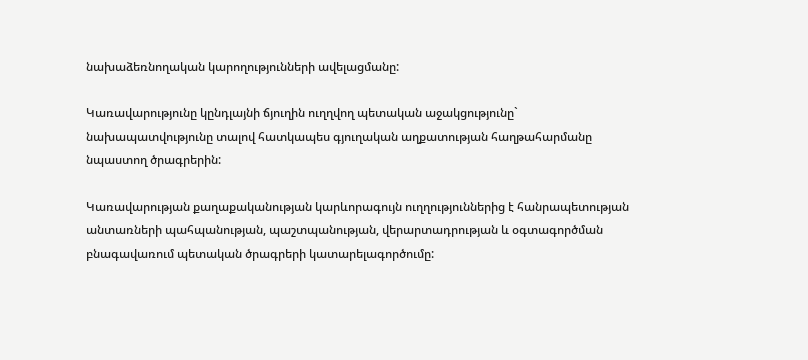նախաձեռնողական կարողությունների ավելացմանը:

Կառավարությունը կընդլայնի ճյուղին ուղղվող պետական աջակցությունը` նախապատվությունը տալով հատկապես գյուղական աղքատության հաղթահարմանը նպաստող ծրագրերին:

Կառավարության քաղաքականության կարևորագույն ուղղություններից է հանրապետության անտառների պահպանության, պաշտպանության, վերարտադրության և օգտագործման բնագավառում պետական ծրագրերի կատարելագործումը: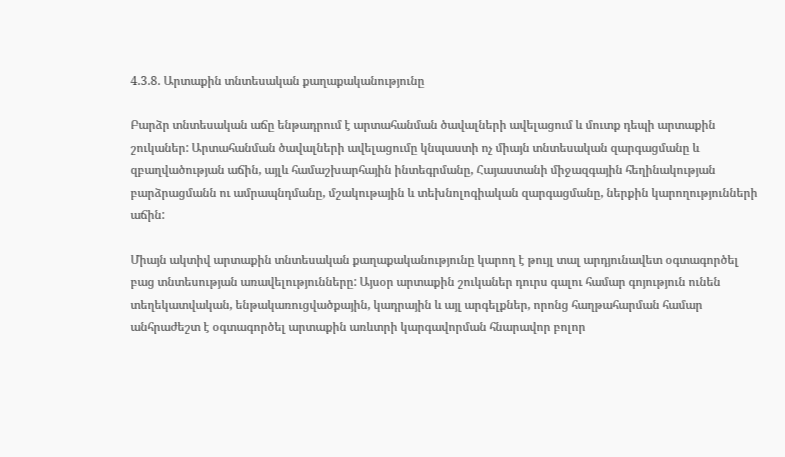4.3.8. Արտաքին տնտեսական քաղաքականությունը

Բարձր տնտեսական աճը ենթադրում է արտահանման ծավալների ավելացում և մուտք դեպի արտաքին շուկաներ: Արտահանման ծավալների ավելացումը կնպաստի ոչ միայն տնտեսական զարգացմանը և զբաղվածության աճին, այլև համաշխարհային ինտեգրմանը, Հայաստանի միջազգային հեղինակության բարձրացմանն ու ամրապնդմանը, մշակութային և տեխնոլոգիական զարգացմանը, ներքին կարողությունների աճին:

Միայն ակտիվ արտաքին տնտեսական քաղաքականությունը կարող է թույլ տալ արդյունավետ օգտագործել բաց տնտեսության առավելությունները: Այսօր արտաքին շուկաներ դուրս գալու համար գոյություն ունեն տեղեկատվական, ենթակառուցվածքային, կադրային և այլ արգելքներ, որոնց հաղթահարման համար անհրաժեշտ է օգտագործել արտաքին առևտրի կարգավորման հնարավոր բոլոր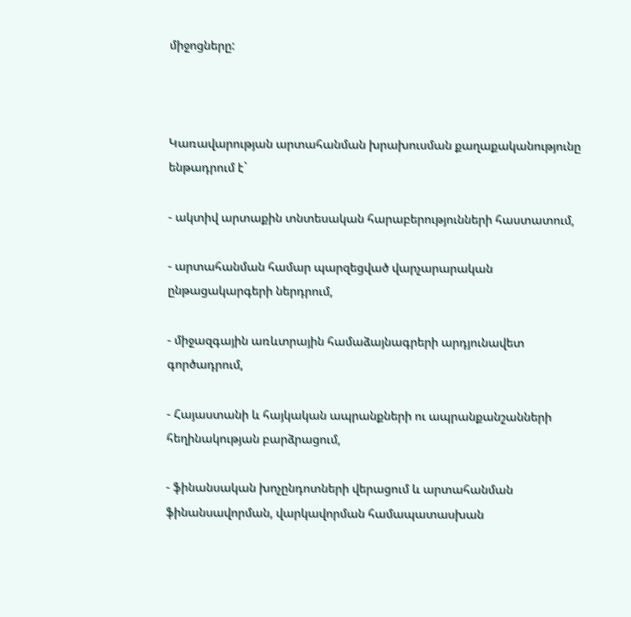միջոցները:



Կառավարության արտահանման խրախուսման քաղաքականությունը ենթադրում է`

- ակտիվ արտաքին տնտեսական հարաբերությունների հաստատում,

- արտահանման համար պարզեցված վարչարարական ընթացակարգերի ներդրում,

- միջազգային առևտրային համաձայնագրերի արդյունավետ գործադրում,

- Հայաստանի և հայկական ապրանքների ու ապրանքանշանների հեղինակության բարձրացում,

- ֆինանսական խոչընդոտների վերացում և արտահանման ֆինանսավորման, վարկավորման համապատասխան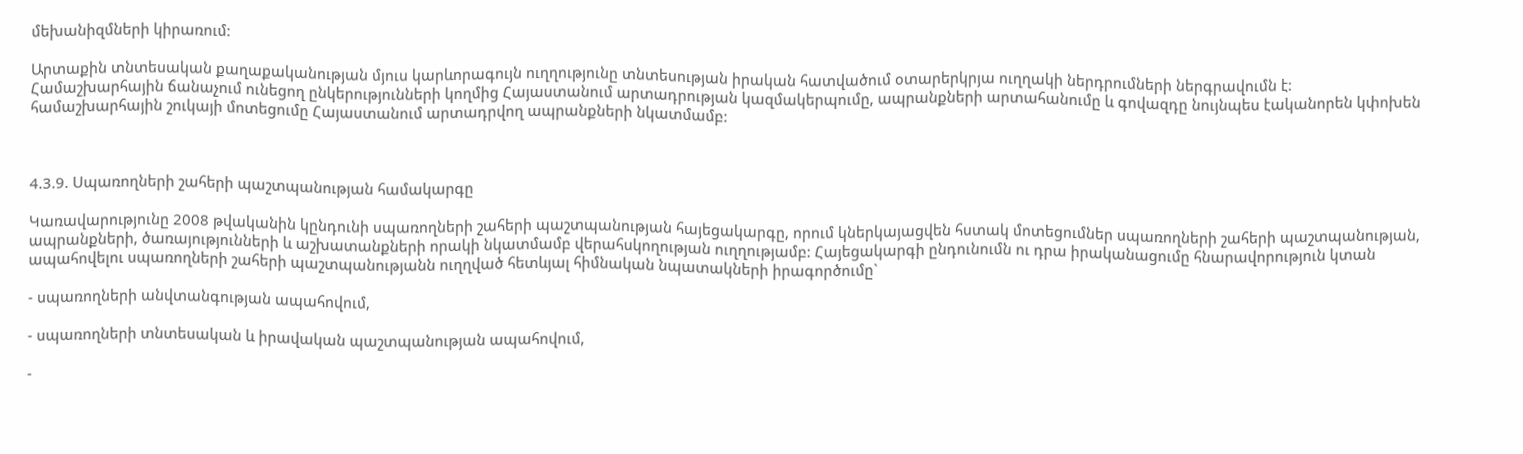մեխանիզմների կիրառում:

Արտաքին տնտեսական քաղաքականության մյուս կարևորագույն ուղղությունը տնտեսության իրական հատվածում օտարերկրյա ուղղակի ներդրումների ներգրավումն է: Համաշխարհային ճանաչում ունեցող ընկերությունների կողմից Հայաստանում արտադրության կազմակերպումը, ապրանքների արտահանումը և գովազդը նույնպես էականորեն կփոխեն համաշխարհային շուկայի մոտեցումը Հայաստանում արտադրվող ապրանքների նկատմամբ:



4.3.9. Սպառողների շահերի պաշտպանության համակարգը

Կառավարությունը 2008 թվականին կընդունի սպառողների շահերի պաշտպանության հայեցակարգը, որում կներկայացվեն հստակ մոտեցումներ սպառողների շահերի պաշտպանության, ապրանքների, ծառայությունների և աշխատանքների որակի նկատմամբ վերահսկողության ուղղությամբ: Հայեցակարգի ընդունումն ու դրա իրականացումը հնարավորություն կտան ապահովելու սպառողների շահերի պաշտպանությանն ուղղված հետևյալ հիմնական նպատակների իրագործումը`

- սպառողների անվտանգության ապահովում,

- սպառողների տնտեսական և իրավական պաշտպանության ապահովում,

-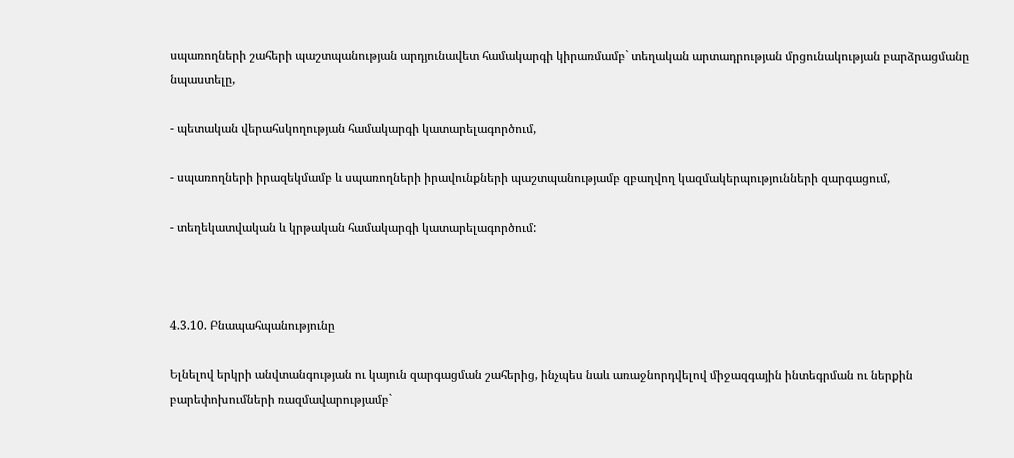սպառողների շահերի պաշտպանության արդյունավետ համակարգի կիրառմամբ` տեղական արտադրության մրցունակության բարձրացմանը նպաստելը,

- պետական վերահսկողության համակարգի կատարելագործում,

- սպառողների իրազեկմամբ և սպառողների իրավունքների պաշտպանությամբ զբաղվող կազմակերպությունների զարգացում,

- տեղեկատվական և կրթական համակարգի կատարելագործում:



4.3.10. Բնապահպանությունը

Ելնելով երկրի անվտանգության ու կայուն զարգացման շահերից, ինչպես նաև առաջնորդվելով միջազգային ինտեգրման ու ներքին բարեփոխումների ռազմավարությամբ`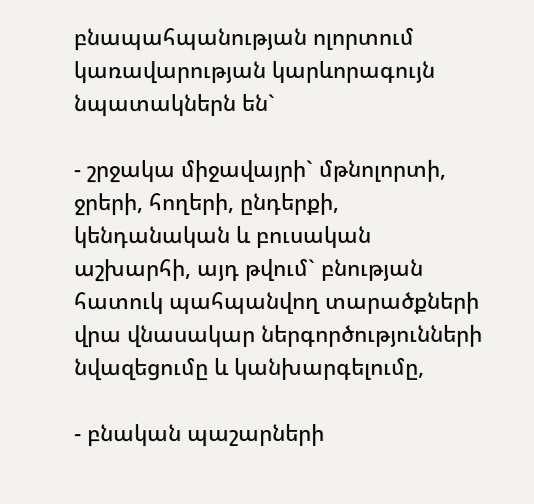բնապահպանության ոլորտում կառավարության կարևորագույն նպատակներն են`

- շրջակա միջավայրի` մթնոլորտի, ջրերի, հողերի, ընդերքի, կենդանական և բուսական աշխարհի, այդ թվում` բնության հատուկ պահպանվող տարածքների վրա վնասակար ներգործությունների նվազեցումը և կանխարգելումը,

- բնական պաշարների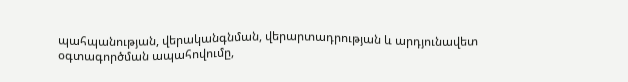պահպանության, վերականգնման, վերարտադրության և արդյունավետ օգտագործման ապահովումը,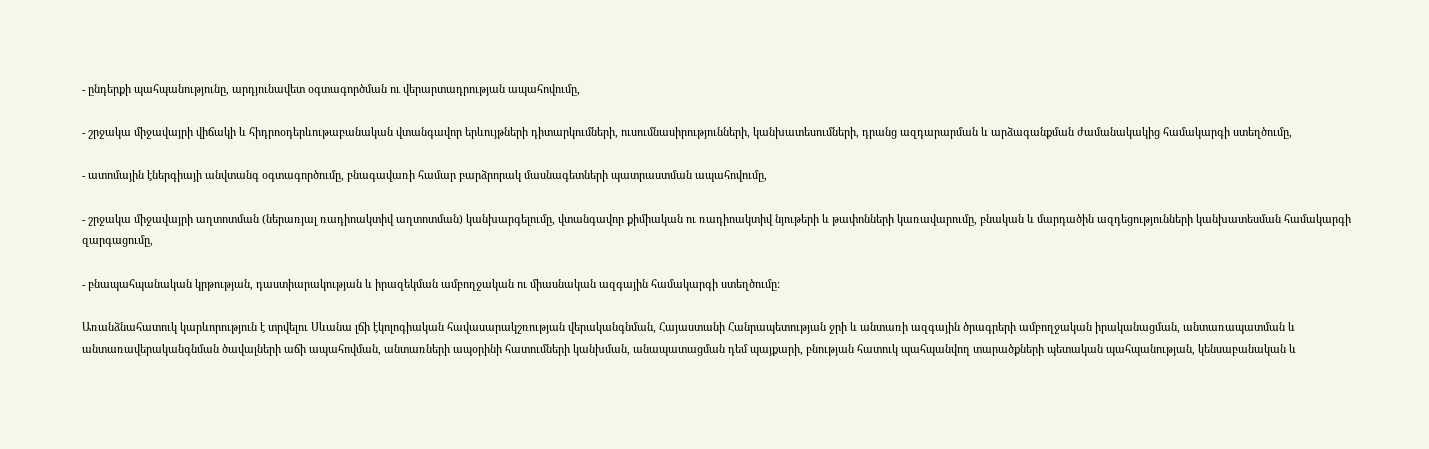- ընդերքի պահպանությունը, արդյունավետ օգտագործման ու վերարտադրության ապահովումը,

- շրջակա միջավայրի վիճակի և հիդրոօդերևութաբանական վտանգավոր երևույթների դիտարկումների, ուսումնասիրությունների, կանխատեսումների, դրանց ազդարարման և արձագանքման ժամանակակից համակարգի ստեղծումը,

- ատոմային էներգիայի անվտանգ օգտագործումը, բնագավառի համար բարձրորակ մասնագետների պատրաստման ապահովումը,

- շրջակա միջավայրի աղտոտման (ներառյալ ռադիոակտիվ աղտոտման) կանխարգելումը, վտանգավոր քիմիական ու ռադիոակտիվ նյութերի և թափոնների կառավարումը, բնական և մարդածին ազդեցությունների կանխատեսման համակարգի զարգացումը,

- բնապահպանական կրթության, դաստիարակության և իրազեկման ամբողջական ու միասնական ազգային համակարգի ստեղծումը:

Առանձնահատուկ կարևորություն է տրվելու Սևանա լճի էկոլոգիական հավասարակշռության վերականգնման, Հայաստանի Հանրապետության ջրի և անտառի ազգային ծրագրերի ամբողջական իրականացման, անտառապատման և անտառավերականգնման ծավալների աճի ապահովման, անտառների ապօրինի հատումների կանխման, անապատացման դեմ պայքարի, բնության հատուկ պահպանվող տարածքների պետական պահպանության, կենսաբանական և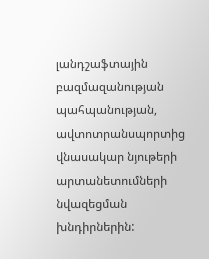լանդշաֆտային բազմազանության պահպանության, ավտոտրանսպորտից վնասակար նյութերի արտանետումների նվազեցման խնդիրներին: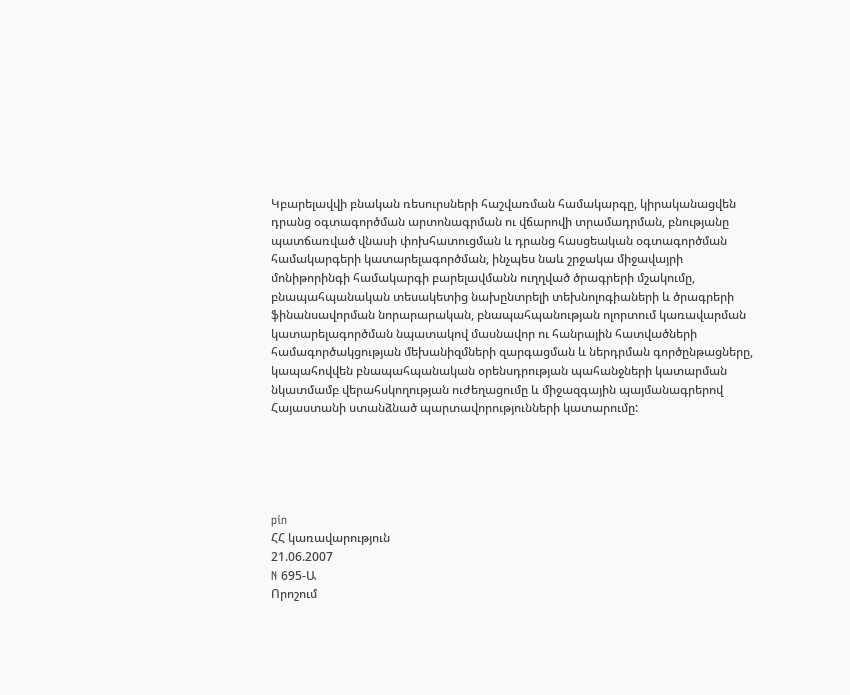Կբարելավվի բնական ռեսուրսների հաշվառման համակարգը, կիրականացվեն դրանց օգտագործման արտոնագրման ու վճարովի տրամադրման, բնությանը պատճառված վնասի փոխհատուցման և դրանց հասցեական օգտագործման համակարգերի կատարելագործման, ինչպես նաև շրջակա միջավայրի մոնիթորինգի համակարգի բարելավմանն ուղղված ծրագրերի մշակումը, բնապահպանական տեսակետից նախընտրելի տեխնոլոգիաների և ծրագրերի ֆինանսավորման նորարարական, բնապահպանության ոլորտում կառավարման կատարելագործման նպատակով մասնավոր ու հանրային հատվածների համագործակցության մեխանիզմների զարգացման և ներդրման գործընթացները, կապահովվեն բնապահպանական օրենսդրության պահանջների կատարման նկատմամբ վերահսկողության ուժեղացումը և միջազգային պայմանագրերով Հայաստանի ստանձնած պարտավորությունների կատարումը:





pin
ՀՀ կառավարություն
21.06.2007
N 695-Ա
Որոշում